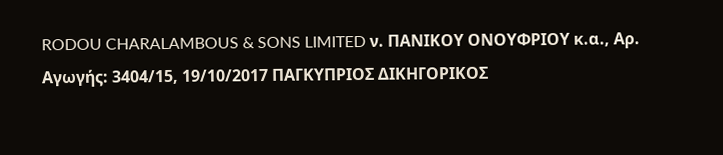RODOU CHARALAMBOUS & SONS LIMITED ν. ΠΑΝΙΚΟΥ ΟΝΟΥΦΡΙΟΥ κ.α., Αρ. Αγωγής: 3404/15, 19/10/2017 ΠΑΓΚΥΠΡΙΟΣ ΔΙΚΗΓΟΡΙΚΟΣ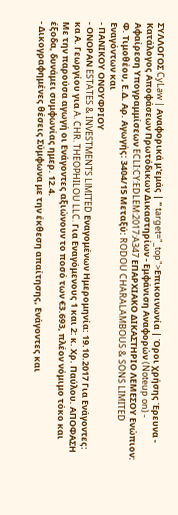ΣΥΛΛΟΓΟΣ CyLaw | Αναφορικά μ'εμάς | " target="_top">Επικοινωνία | Όροι χρήσης Έρευνα - Κατάλογος Αποφάσεων Πρωτόδικων Δικαστηρίων - Εμφάνιση Αναφορών (Noteup on) - Αφαίρεση Υπογραμμίσεων ECLI:CY:EDLEM:2017:A347 ΕΠΑΡΧΙΑΚΟ ΔΙΚΑΣΤΗΡΙΟ ΛΕΜΕΣΟΥ Ενώπιον: Φ. Τιμοθέου, Ε.Δ. Αρ. Αγωγής: 3404/15 Μεταξύ: RODOU CHARALAMBOUS & SONS LIMITED Εναγόντων και
- ΠΑΝΙΚΟΥ ΟΝΟΥΦΡΙΟΥ
- ΟΝΟΡΑΝ ESTATES & INVESTMENTS LlMITED Εναγομένων Ημερομηνία: 19.10.2017 Για Ενάγοντες: κα Α. Γεωργίου για A. CHR. THEOPHILOU LLC. Για Εναγόμενους 1 και 2: κ. Χρ. Παύλου. ΑΠΟΦΑΣΗ Με την παρούσα αγωγή οι Ενάγοντες αξιώνουν το ποσό των €3.693, πλέον νόμιμο τόκο και έξοδα, δυνάμει συμφωνίας ημερ. 12.4.
- Δικογραφημένες θέσεις Σύμφωνα με την έκθεση απαίτησης, Ενάγοντες και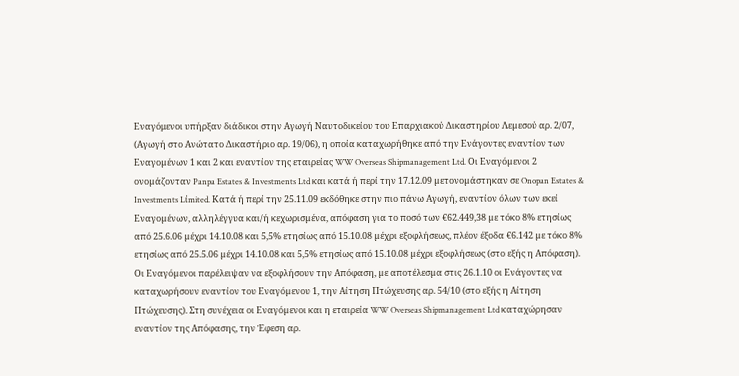Εναγόμενοι υπήρξαν διάδικοι στην Αγωγή Ναυτοδικείου του Επαρχιακού Δικαστηρίου Λεµεσού αρ. 2/07, (Αγωγή στο Ανώτατο Δικαστήριο αρ. 19/06), η οποία καταχωρήθηκε από την Ενάγοντες εναντίον των Εναγοµένων 1 και 2 και εναντίον της εταιρείας WW Overseas Shipmanagement Ltd. Οι Εναγόµενοι 2 ονοµάζονταν Panpa Estates & Investments Ltd και κατά ή περί την 17.12.09 µετονοµάστηκαν σε Onopan Estates & Investments Lίmited. Κατά ή περί την 25.11.09 εκδόθηκε στην πιο πάνω Αγωγή, εναντίον όλων των εκεί Εναγοµένων, αλληλέγγυα και/ή κεχωρισµένα, απόφαση για το ποσό των €62.449,38 µε τόκο 8% ετησίως από 25.6.06 µέχρι 14.10.08 και 5,5% ετησίως από 15.10.08 µέχρι εξοφλήσεως, πλέον έξοδα €6.142 µε τόκο 8% ετησίως από 25.5.06 µέχρι 14.10.08 και 5,5% ετησίως από 15.10.08 µέχρι εξοφλήσεως (στο εξής η Απόφαση). Οι Εναγόµενοι παρέλειψαν να εξοφλήσουν την Απόφαση, µε αποτέλεσµα στις 26.1.10 οι Ενάγοντες να καταχωρήσουν εναντίον του Εναγόµενου 1, την Αίτηση Πτώχευσης αρ. 54/10 (στο εξής η Αίτηση Πτώχευσης). Στη συνέχεια οι Εναγόµενοι και η εταιρεία WW Overseas Shipmanagement Ltd καταχώρησαν εναντίον της Απόφασης, την Έφεση αρ.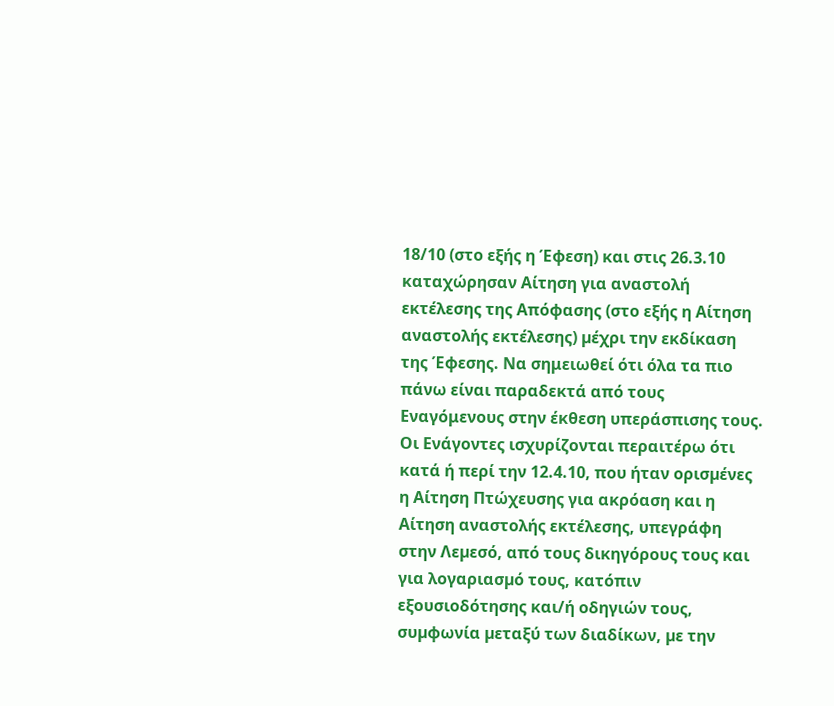18/10 (στο εξής η Έφεση) και στις 26.3.10 καταχώρησαν Αίτηση για αναστολή εκτέλεσης της Απόφασης (στο εξής η Αίτηση αναστολής εκτέλεσης) µέχρι την εκδίκαση της Έφεσης. Να σημειωθεί ότι όλα τα πιο πάνω είναι παραδεκτά από τους Εναγόμενους στην έκθεση υπεράσπισης τους. Οι Ενάγοντες ισχυρίζονται περαιτέρω ότι κατά ή περί την 12.4.10, που ήταν ορισµένες η Αίτηση Πτώχευσης για ακρόαση και η Αίτηση αναστολής εκτέλεσης, υπεγράφη στην Λεµεσό, από τους δικηγόρους τους και για λογαριασµό τους, κατόπιν εξουσιοδότησης και/ή οδηγιών τους, συµφωνία µεταξύ των διαδίκων, µε την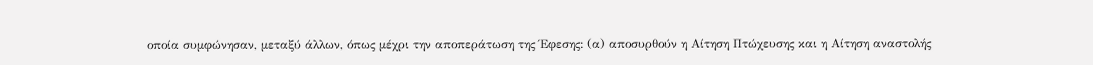οποία συµφώνησαν, µεταξύ άλλων, όπως µέχρι την αποπεράτωση της Έφεσης: (α) αποσυρθούν η Αίτηση Πτώχευσης και η Αίτηση αναστολής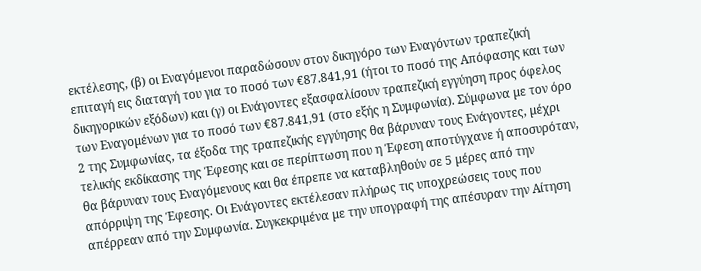εκτέλεσης, (β) οι Εναγόµενοι παραδώσουν στον δικηγόρο των Εναγόντων τραπεζική επιταγή εις διαταγή του για το ποσό των €87.841,91 (ήτοι το ποσό της Απόφασης και των δικηγορικών εξόδων) και (γ) οι Ενάγοντες εξασφαλίσουν τραπεζική εγγύηση προς όφελος των Εναγοµένων για το ποσό των €87.841,91 (στο εξής η Συμφωνία). Σύµφωνα µε τον όρο 2 της Συμφωνίας, τα έξοδα της τραπεζικής εγγύησης θα βάρυναν τους Ενάγοντες, µέχρι τελικής εκδίκασης της Έφεσης και σε περίπτωση που η Έφεση αποτύγχανε ή αποσυρόταν, θα βάρυναν τους Εναγόµενους και θα έπρεπε να καταβληθούν σε 5 µέρες από την απόρριψη της Έφεσης. Οι Ενάγοντες εκτέλεσαν πλήρως τις υποχρεώσεις τους που απέρρεαν από την Συµφωνία. Συγκεκριµένα µε την υπογραφή της απέσυραν την Αίτηση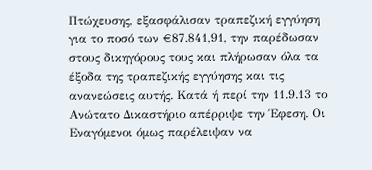Πτώχευσης, εξασφάλισαν τραπεζική εγγύηση για το ποσό των €87.841,91, την παρέδωσαν στους δικηγόρους τους και πλήρωσαν όλα τα έξοδα της τραπεζικής εγγύησης και τις ανανεώσεις αυτής. Κατά ή περί την 11.9.13 το Ανώτατο Δικαστήριο απέρριψε την Έφεση. Οι Εναγόµενοι όμως παρέλειψαν να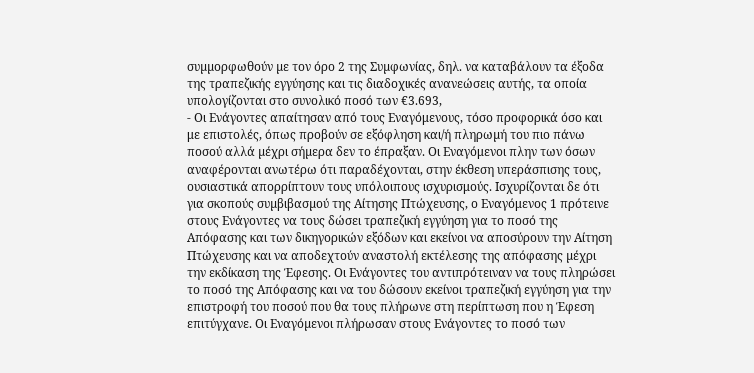συµµορφωθούν µε τον όρο 2 της Συµφωνίας, δηλ. να καταβάλουν τα έξοδα της τραπεζικής εγγύησης και τις διαδοχικές ανανεώσεις αυτής, τα οποία υπολογίζονται στο συνολικό ποσό των €3.693,
- Οι Ενάγοντες απαίτησαν από τους Εναγόμενους, τόσο προφορικά όσο και με επιστολές, όπως προβούν σε εξόφληση και/ή πληρωµή του πιο πάνω ποσού αλλά µέχρι σήµερα δεν το έπραξαν. Οι Εναγόμενοι πλην των όσων αναφέρονται ανωτέρω ότι παραδέχονται, στην έκθεση υπεράσπισης τους, ουσιαστικά απορρίπτουν τους υπόλοιπους ισχυρισμούς. Ισχυρίζονται δε ότι για σκοπούς συµβιβασµού της Αίτησης Πτώχευσης, ο Εναγόμενος 1 πρότεινε στους Ενάγοντες να τους δώσει τραπεζική εγγύηση για το ποσό της Απόφασης και των δικηγορικών εξόδων και εκείνοι να αποσύρουν την Αίτηση Πτώχευσης και να αποδεχτούν αναστολή εκτέλεσης της απόφασης µέχρι την εκδίκαση της Έφεσης. Οι Ενάγοντες του αντιπρότειναν να τους πληρώσει το ποσό της Απόφασης και να του δώσουν εκείνοι τραπεζική εγγύηση για την επιστροφή του ποσού που θα τους πλήρωνε στη περίπτωση που η Έφεση επιτύγχανε. Οι Εναγόµενοι πλήρωσαν στους Ενάγοντες το ποσό των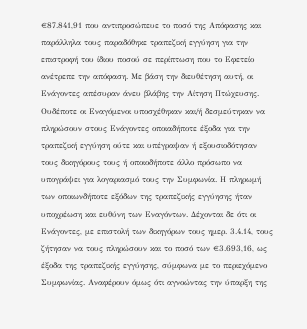€87.841,91 που αντιπροσώπευε το ποσό της Απόφασης και παράλληλα τους παραδόθηκε τραπεζική εγγύηση για την επιστροφή του ίδιου ποσού σε περίπτωση που το Εφετείο ανέτρεπε την απόφαση. Με βάση την διευθέτηση αυτή, οι Ενάγοντες απέσυραν άνευ βλάβης την Αίτηση Πτώχευσης. Ουδέποτε οι Εναγόµενοι υποσχέθηκαν και/ή δεσµεύτηκαν να πληρώσουν στους Ενάγοντες οποιαδήποτε έξοδα για την τραπεζική εγγύηση ούτε και υπέγραψαν ή εξουσιοδότησαν τους δικηγόρους τους ή οποιοδήποτε άλλο πρόσωπο να υπογράψει για λογαριασµό τους την Συµφωνία. Η πληρωµή των οποιωνδήποτε εξόδων της τραπεζικής εγγύησης ήταν υποχρέωση και ευθύνη των Εναγόντων. Δέχονται δε ότι οι Ενάγοντες, µε επιστολή των δικηγόρων τους ηµερ. 3.4.14, τους ζήτησαν να τους πληρώσουν και το ποσό των €3.693,16, ως έξοδα της τραπεζικής εγγύησης, σύµφωνα µε το περιεχόµενο Συµφωνίας. Αναφέρουν όμως ότι αγνοώντας την ύπαρξη της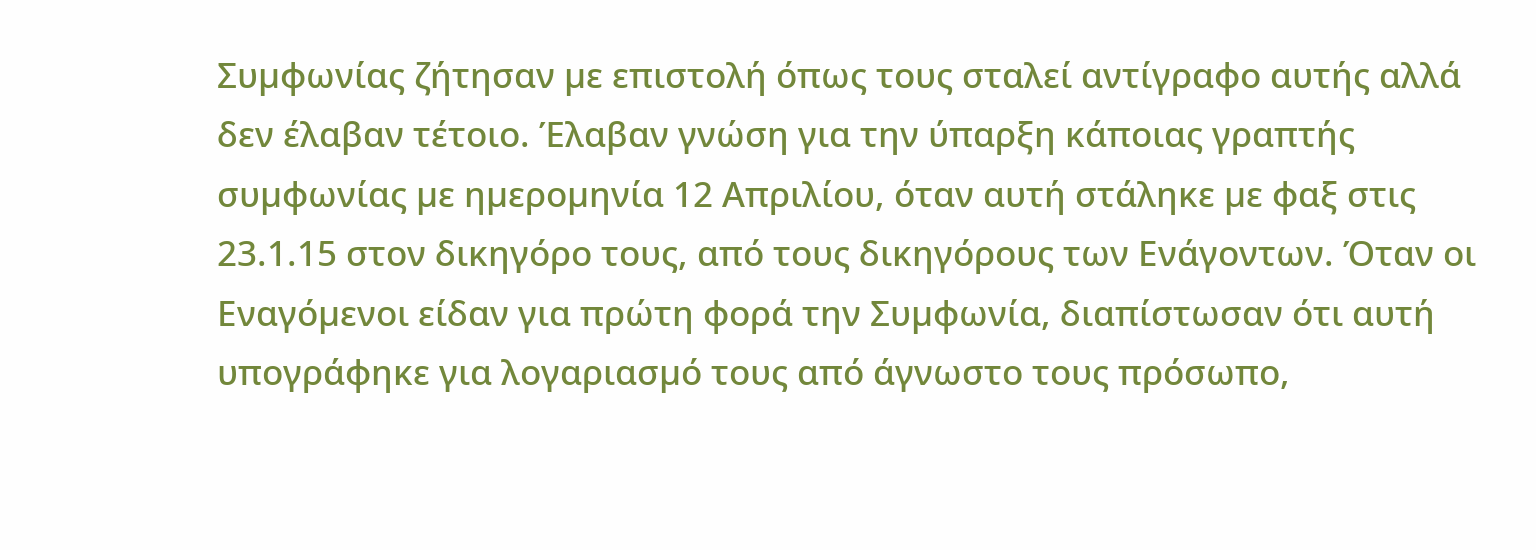Συµφωνίας ζήτησαν µε επιστολή όπως τους σταλεί αντίγραφο αυτής αλλά δεν έλαβαν τέτοιο. Έλαβαν γνώση για την ύπαρξη κάποιας γραπτής συµφωνίας µε ηµεροµηνία 12 Απριλίου, όταν αυτή στάληκε µε φαξ στις 23.1.15 στον δικηγόρο τους, από τους δικηγόρους των Ενάγοντων. Όταν οι Εναγόµενοι είδαν για πρώτη φορά την Συµφωνία, διαπίστωσαν ότι αυτή υπογράφηκε για λογαριασµό τους από άγνωστο τους πρόσωπο,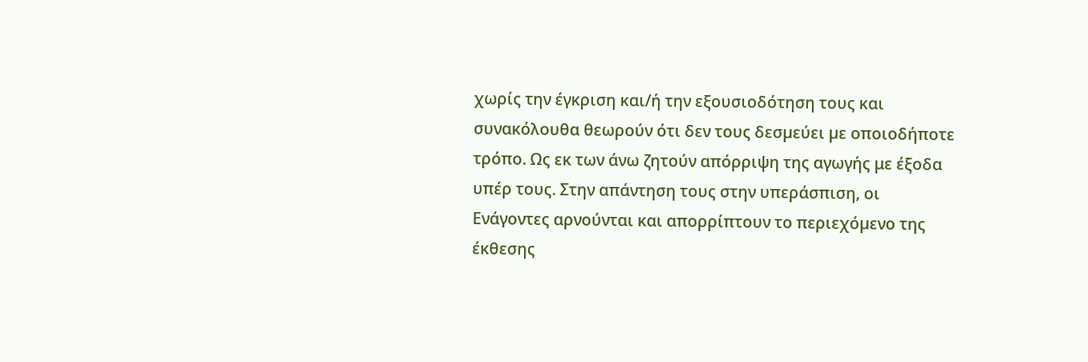χωρίς την έγκριση και/ή την εξουσιοδότηση τους και συνακόλουθα θεωρούν ότι δεν τους δεσµεύει µε οποιοδήποτε τρόπο. Ως εκ των άνω ζητούν απόρριψη της αγωγής με έξοδα υπέρ τους. Στην απάντηση τους στην υπεράσπιση, οι Ενάγοντες αρνούνται και απορρίπτουν το περιεχόµενο της έκθεσης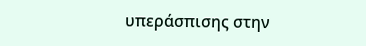υπεράσπισης στην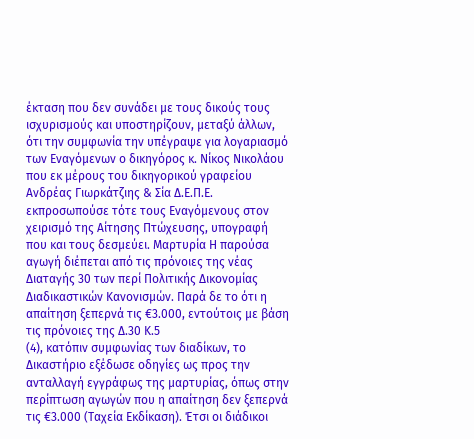έκταση που δεν συνάδει µε τους δικούς τους ισχυρισμούς και υποστηρίζουν, μεταξύ άλλων, ότι την συμφωνία την υπέγραψε για λογαριασµό των Εναγόµενων ο δικηγόρος κ. Νίκος Νικολάου που εκ µέρους του δικηγορικού γραφείου Ανδρέας Γιωρκάτζιης & Σία Δ.Ε.Π.Ε. εκπροσωπούσε τότε τους Εναγόµενους στον χειρισµό της Αίτησης Πτώχευσης, υπογραφή που και τους δεσµεύει. Μαρτυρία Η παρούσα αγωγή διέπεται από τις πρόνοιες της νέας Διαταγής 30 των περί Πολιτικής Δικονομίας Διαδικαστικών Κανονισμών. Παρά δε το ότι η απαίτηση ξεπερνά τις €3.000, εντούτοις με βάση τις πρόνοιες της Δ.30 Κ.5
(4), κατόπιν συμφωνίας των διαδίκων, το Δικαστήριο εξέδωσε οδηγίες ως προς την ανταλλαγή εγγράφως της μαρτυρίας, όπως στην περίπτωση αγωγών που η απαίτηση δεν ξεπερνά τις €3.000 (Ταχεία Εκδίκαση). Έτσι οι διάδικοι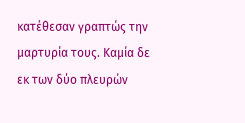κατέθεσαν γραπτώς την μαρτυρία τους. Καμία δε εκ των δύο πλευρών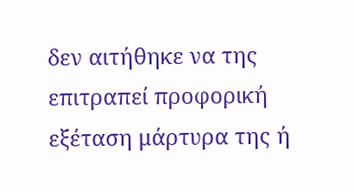δεν αιτήθηκε να της επιτραπεί προφορική εξέταση μάρτυρα της ή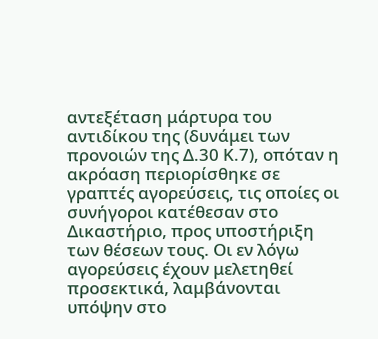αντεξέταση μάρτυρα του αντιδίκου της (δυνάμει των προνοιών της Δ.30 Κ.7), οπόταν η ακρόαση περιορίσθηκε σε γραπτές αγορεύσεις, τις οποίες οι συνήγοροι κατέθεσαν στο Δικαστήριο, προς υποστήριξη των θέσεων τους. Οι εν λόγω αγορεύσεις έχουν μελετηθεί προσεκτικά, λαμβάνονται υπόψην στο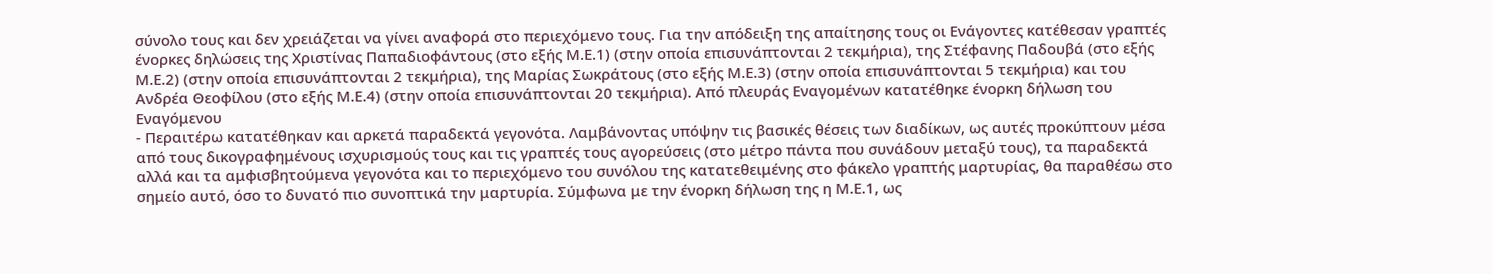σύνολο τους και δεν χρειάζεται να γίνει αναφορά στο περιεχόμενο τους. Για την απόδειξη της απαίτησης τους οι Ενάγοντες κατέθεσαν γραπτές ένορκες δηλώσεις της Χριστίνας Παπαδιοφάντους (στο εξής Μ.Ε.1) (στην οποία επισυνάπτονται 2 τεκμήρια), της Στέφανης Παδουβά (στο εξής Μ.Ε.2) (στην οποία επισυνάπτονται 2 τεκμήρια), της Μαρίας Σωκράτους (στο εξής Μ.Ε.3) (στην οποία επισυνάπτονται 5 τεκμήρια) και του Ανδρέα Θεοφίλου (στο εξής Μ.Ε.4) (στην οποία επισυνάπτονται 20 τεκμήρια). Από πλευράς Εναγομένων κατατέθηκε ένορκη δήλωση του Εναγόμενου
- Περαιτέρω κατατέθηκαν και αρκετά παραδεκτά γεγονότα. Λαμβάνοντας υπόψην τις βασικές θέσεις των διαδίκων, ως αυτές προκύπτουν μέσα από τους δικογραφημένους ισχυρισμούς τους και τις γραπτές τους αγορεύσεις (στο μέτρο πάντα που συνάδουν μεταξύ τους), τα παραδεκτά αλλά και τα αμφισβητούμενα γεγονότα και το περιεχόμενο του συνόλου της κατατεθειμένης στο φάκελο γραπτής μαρτυρίας, θα παραθέσω στο σημείο αυτό, όσο το δυνατό πιο συνοπτικά την μαρτυρία. Σύμφωνα με την ένορκη δήλωση της η Μ.Ε.1, ως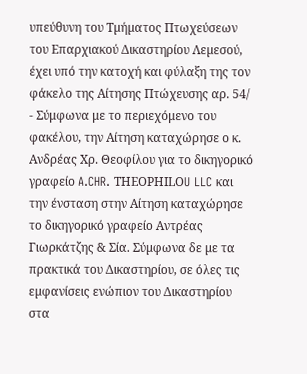υπεύθυνη του Τµήµατος Πτωχεύσεων του Επαρχιακού Δικαστηρίου Λεµεσού, έχει υπό την κατοχή και φύλαξη της τον φάκελο της Αίτησης Πτώχευσης αρ. 54/
- Σύμφωνα με το περιεχόμενο του φακέλου, την Αίτηση καταχώρησε ο κ. Ανδρέας Χρ. Θεοφίλου για το δικηγορικό γραφείο A.CHR. ΤΗΕΟΡΗΙLΟU LLC και την ένσταση στην Αίτηση καταχώρησε το δικηγορικό γραφείο Αντρέας Γιωρκάτζης & Σία. Σύµφωνα δε µε τα πρακτικά του Δικαστηρίου, σε όλες τις εµφανίσεις ενώπιον του Δικαστηρίου στα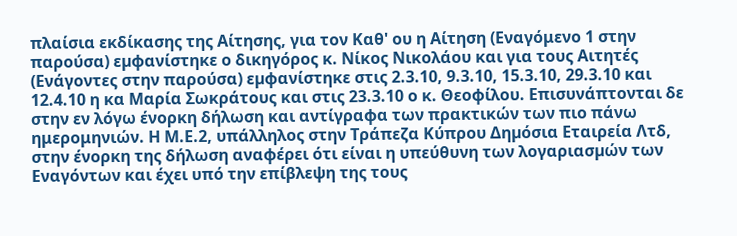πλαίσια εκδίκασης της Αίτησης, για τον Καθ' ου η Αίτηση (Εναγόμενο 1 στην παρούσα) εµφανίστηκε ο δικηγόρος κ. Νίκος Νικολάου και για τους Αιτητές (Ενάγοντες στην παρούσα) εµφανίστηκε στις 2.3.10, 9.3.10, 15.3.10, 29.3.10 και 12.4.10 η κα Μαρία Σωκράτους και στις 23.3.10 ο κ. Θεοφίλου. Επισυνάπτονται δε στην εν λόγω ένορκη δήλωση και αντίγραφα των πρακτικών των πιο πάνω ημερομηνιών. Η Μ.Ε.2, υπάλληλος στην Τράπεζα Κύπρου Δηµόσια Εταιρεία Λτδ, στην ένορκη της δήλωση αναφέρει ότι είναι η υπεύθυνη των λογαριασµών των Εναγόντων και έχει υπό την επίβλεψη της τους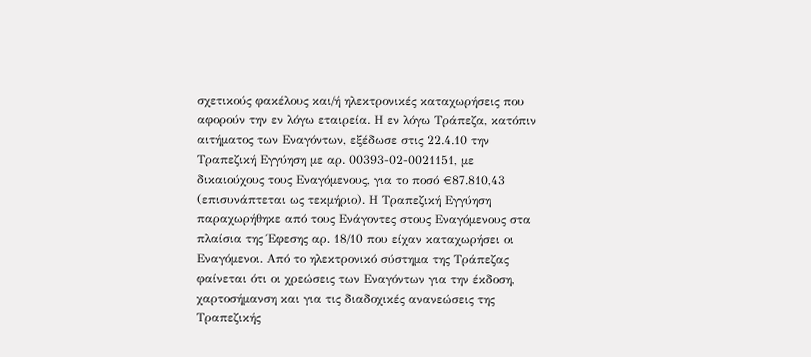σχετικούς φακέλους και/ή ηλεκτρονικές καταχωρήσεις που αφορούν την εν λόγω εταιρεία. Η εν λόγω Τράπεζα, κατόπιν αιτήματος των Εναγόντων, εξέδωσε στις 22.4.10 την Τραπεζική Εγγύηση με αρ. 00393-02-0021151, µε δικαιούχους τους Εναγόμενους, για το ποσό €87.810,43 (επισυνάπτεται ως τεκμήριο). Η Τραπεζική Εγγύηση παραχωρήθηκε από τους Ενάγοντες στους Εναγόµενους στα πλαίσια της Έφεσης αρ. 18/10 που είχαν καταχωρήσει οι Εναγόµενοι. Από το ηλεκτρονικό σύστηµα της Τράπεζας φαίνεται ότι οι χρεώσεις των Εναγόντων για την έκδοση, χαρτοσήµανση και για τις διαδοχικές ανανεώσεις της Τραπεζικής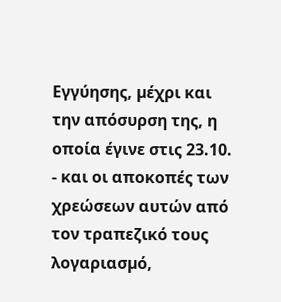Εγγύησης, µέχρι και την απόσυρση της, η οποία έγινε στις 23.10.
- και οι αποκοπές των χρεώσεων αυτών από τον τραπεζικό τους λογαριασµό,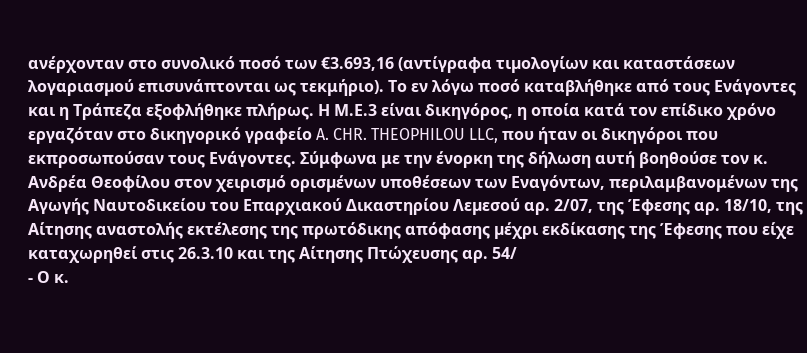ανέρχονταν στο συνολικό ποσό των €3.693,16 (αντίγραφα τιµολογίων και καταστάσεων λογαριασµού επισυνάπτονται ως τεκμήριο). Το εν λόγω ποσό καταβλήθηκε από τους Ενάγοντες και η Τράπεζα εξοφλήθηκε πλήρως. Η Μ.Ε.3 είναι δικηγόρος, η οποία κατά τον επίδικο χρόνο εργαζόταν στο δικηγορικό γραφείο A. CHR. THEOPHILOU LLC, που ήταν οι δικηγόροι που εκπροσωπούσαν τους Ενάγοντες. Σύμφωνα με την ένορκη της δήλωση αυτή βοηθούσε τον κ. Ανδρέα Θεοφίλου στον χειρισµό ορισµένων υποθέσεων των Εναγόντων, περιλαμβανομένων της Αγωγής Ναυτοδικείου του Επαρχιακού Δικαστηρίου Λεµεσού αρ. 2/07, της Έφεσης αρ. 18/10, της Αίτησης αναστολής εκτέλεσης της πρωτόδικης απόφασης µέχρι εκδίκασης της Έφεσης που είχε καταχωρηθεί στις 26.3.10 και της Αίτησης Πτώχευσης αρ. 54/
- Ο κ.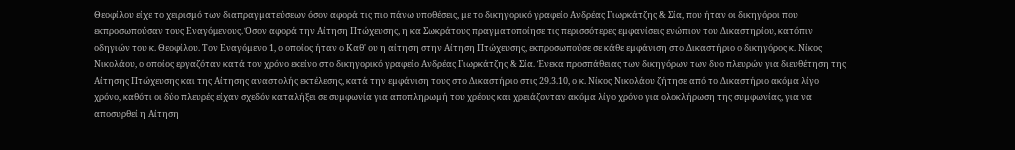Θεοφίλου είχε το χειρισµό των διαπραγµατεύσεων όσον αφορά τις πιο πάνω υποθέσεις, µε το δικηγορικό γραφείο Ανδρέας Γιωρκάτζης & Σία, που ήταν οι δικηγόροι που εκπροσωπούσαν τους Εναγόμενους. Όσον αφορά την Αίτηση Πτώχευσης, η κα Σωκράτους πραγµατοποίησε τις περισσότερες εµφανίσεις ενώπιον του Δικαστηρίου, κατόπιν οδηγιών του κ. Θεοφίλου. Τον Εναγόµενο 1, ο οποίος ήταν ο Καθ' ου η αίτηση στην Αίτηση Πτώχευσης, εκπροσωπούσε σε κάθε εµφάνιση στο Δικαστήριο ο δικηγόρος κ. Νίκος Νικολάου, ο οποίος εργαζόταν κατά τον χρόνο εκείνο στο δικηγορικό γραφείο Ανδρέας Γιωρκάτζης & Σία. Ένεκα προσπάθειας των δικηγόρων των δυο πλευρών για διευθέτηση της Αίτησης Πτώχευσης και της Αίτησης αναστολής εκτέλεσης, κατά την εµφάνιση τους στο Δικαστήριο στις 29.3.10, ο κ. Νίκος Νικολάου ζήτησε από το Δικαστήριο ακόµα λίγο χρόνο, καθότι οι δύο πλευρές είχαν σχεδόν καταλήξει σε συµφωνία για αποπληρωµή του χρέους και χρειάζονταν ακόµα λίγο χρόνο για ολοκλήρωση της συµφωνίας, για να αποσυρθεί η Αίτηση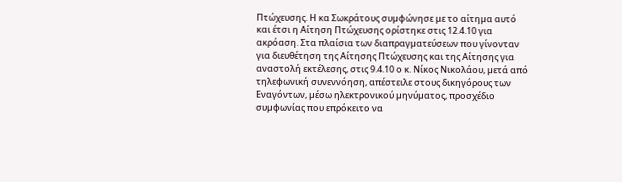Πτώχευσης. Η κα Σωκράτους συµφώνησε με το αίτηµα αυτό και έτσι η Αίτηση Πτώχευσης ορίστηκε στις 12.4.10 για ακρόαση. Στα πλαίσια των διαπραγµατεύσεων που γίνονταν για διευθέτηση της Αίτησης Πτώχευσης και της Αίτησης για αναστολή εκτέλεσης, στις 9.4.10 ο κ. Νίκος Νικολάου, µετά από τηλεφωνική συνεννόηση, απέστειλε στους δικηγόρους των Εναγόντων, µέσω ηλεκτρονικού µηνύµατος, προσχέδιο συµφωνίας που επρόκειτο να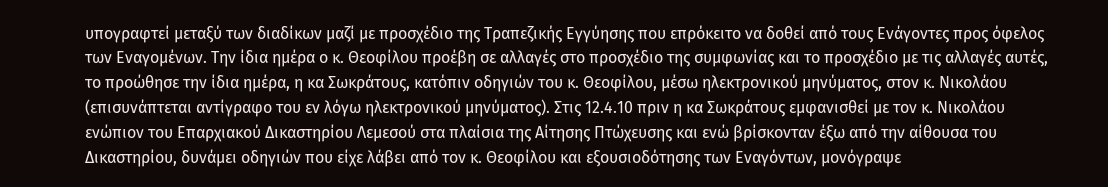υπογραφτεί µεταξύ των διαδίκων µαζί µε προσχέδιο της Τραπεζικής Εγγύησης που επρόκειτο να δοθεί από τους Ενάγοντες προς όφελος των Εναγοµένων. Την ίδια ημέρα ο κ. Θεοφίλου προέβη σε αλλαγές στο προσχέδιο της συμφωνίας και το προσχέδιο με τις αλλαγές αυτές, το προώθησε την ίδια ημέρα, η κα Σωκράτους, κατόπιν οδηγιών του κ. Θεοφίλου, μέσω ηλεκτρονικού μηνύματος, στον κ. Νικολάου (επισυνάπτεται αντίγραφο του εν λόγω ηλεκτρονικού μηνύματος). Στις 12.4.10 πριν η κα Σωκράτους εμφανισθεί με τον κ. Νικολάου ενώπιον του Επαρχιακού Δικαστηρίου Λεµεσού στα πλαίσια της Αίτησης Πτώχευσης και ενώ βρίσκονταν έξω από την αίθουσα του Δικαστηρίου, δυνάµει οδηγιών που είχε λάβει από τον κ. Θεοφίλου και εξουσιοδότησης των Εναγόντων, µονόγραψε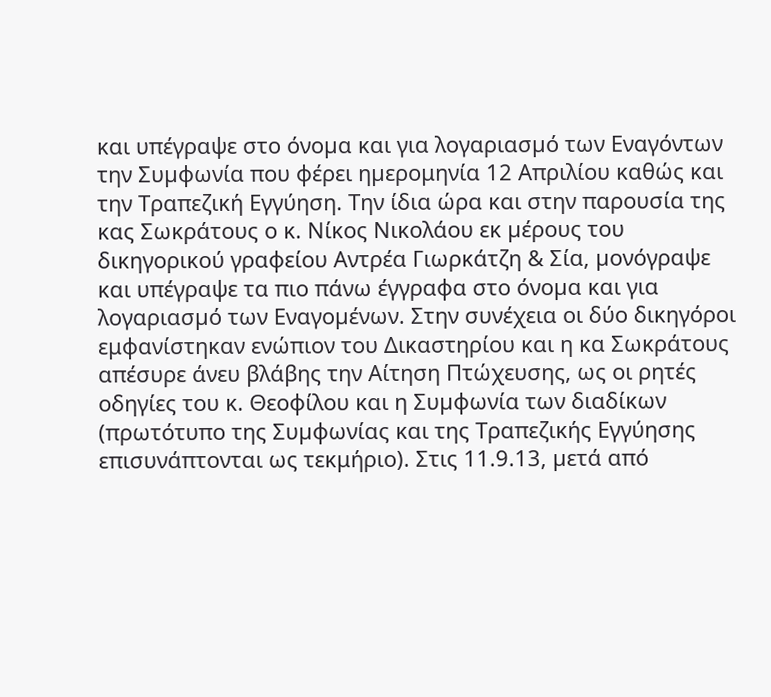και υπέγραψε στο όνοµα και για λογαριασµό των Εναγόντων την Συµφωνία που φέρει ηµερομηνία 12 Απριλίου καθώς και την Τραπεζική Εγγύηση. Την ίδια ώρα και στην παρουσία της κας Σωκράτους ο κ. Νίκος Νικολάου εκ µέρους του δικηγορικού γραφείου Αντρέα Γιωρκάτζη & Σία, µονόγραψε και υπέγραψε τα πιο πάνω έγγραφα στο όνοµα και για λογαριασµό των Εναγοµένων. Στην συνέχεια οι δύο δικηγόροι εμφανίστηκαν ενώπιον του Δικαστηρίου και η κα Σωκράτους απέσυρε άνευ βλάβης την Αίτηση Πτώχευσης, ως οι ρητές οδηγίες του κ. Θεοφίλου και η Συµφωνία των διαδίκων (πρωτότυπο της Συµφωνίας και της Τραπεζικής Εγγύησης επισυνάπτονται ως τεκμήριο). Στις 11.9.13, µετά από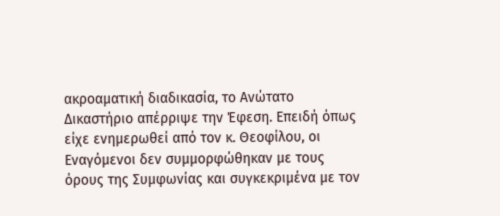ακροαµατική διαδικασία, το Ανώτατο Δικαστήριο απέρριψε την Έφεση. Επειδή όπως είχε ενηµερωθεί από τον κ. Θεοφίλου, οι Εναγόµενοι δεν συµµορφώθηκαν µε τους όρους της Συµφωνίας και συγκεκριµένα µε τον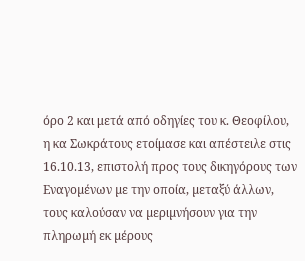όρο 2 και μετά από οδηγίες του κ. Θεοφίλου, η κα Σωκράτους ετοίμασε και απέστειλε στις 16.10.13, επιστολή προς τους δικηγόρους των Εναγοµένων µε την οποία, µεταξύ άλλων, τους καλούσαν να µεριµνήσουν για την πληρωµή εκ µέρους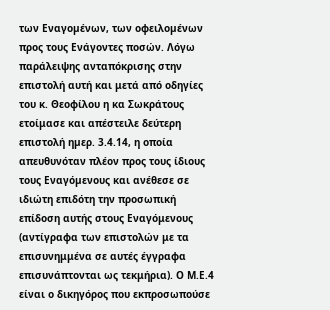των Εναγοµένων, των οφειλοµένων προς τους Ενάγοντες ποσών. Λόγω παράλειψης ανταπόκρισης στην επιστολή αυτή και μετά από οδηγίες του κ. Θεοφίλου η κα Σωκράτους ετοίμασε και απέστειλε δεύτερη επιστολή ηµερ. 3.4.14, η οποία απευθυνόταν πλέον προς τους ίδιους τους Εναγόµενους και ανέθεσε σε ιδιώτη επιδότη την προσωπική επίδοση αυτής στους Εναγόμενους (αντίγραφα των επιστολών με τα επισυνημμένα σε αυτές έγγραφα επισυνάπτονται ως τεκμήρια). Ο Μ.Ε.4 είναι ο δικηγόρος που εκπροσωπούσε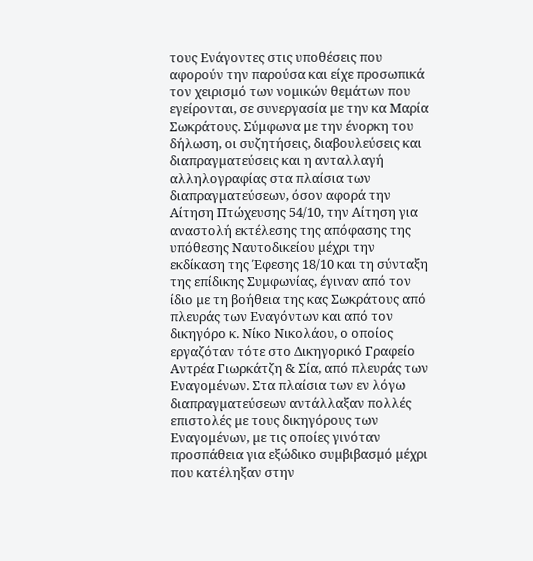τους Ενάγοντες στις υποθέσεις που αφορούν την παρούσα και είχε προσωπικά τον χειρισµό των νοµικών θεµάτων που εγείρονται, σε συνεργασία µε την κα Μαρία Σωκράτους. Σύμφωνα με την ένορκη του δήλωση, οι συζητήσεις, διαβουλεύσεις και διαπραγµατεύσεις και η ανταλλαγή αλληλογραφίας στα πλαίσια των διαπραγµατεύσεων, όσον αφορά την Αίτηση Πτώχευσης 54/10, την Αίτηση για αναστολή εκτέλεσης της απόφασης της υπόθεσης Ναυτοδικείου µέχρι την εκδίκαση της Έφεσης 18/10 και τη σύνταξη της επίδικης Συµφωνίας, έγιναν από τον ίδιο µε τη βοήθεια της κας Σωκράτους από πλευράς των Εναγόντων και από τον δικηγόρο κ. Νίκο Νικολάου, ο οποίος εργαζόταν τότε στο Δικηγορικό Γραφείο Αντρέα Γιωρκάτζη & Σία, από πλευράς των Εναγομένων. Στα πλαίσια των εν λόγω διαπραγµατεύσεων αντάλλαξαν πολλές επιστολές µε τους δικηγόρους των Εναγομένων, µε τις οποίες γινόταν προσπάθεια για εξώδικο συµβιβασµό µέχρι που κατέληξαν στην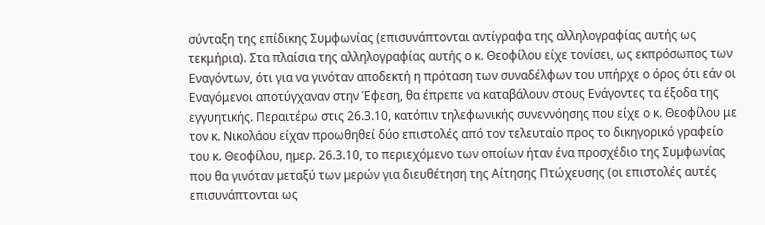σύνταξη της επίδικης Συµφωνίας (επισυνάπτονται αντίγραφα της αλληλογραφίας αυτής ως τεκμήρια). Στα πλαίσια της αλληλογραφίας αυτής ο κ. Θεοφίλου είχε τονίσει, ως εκπρόσωπος των Εναγόντων, ότι για να γινόταν αποδεκτή η πρόταση των συναδέλφων του υπήρχε ο όρος ότι εάν οι Εναγόμενοι αποτύγχαναν στην Έφεση, θα έπρεπε να καταβάλουν στους Ενάγοντες τα έξοδα της εγγυητικής. Περαιτέρω στις 26.3.10, κατόπιν τηλεφωνικής συνεννόησης που είχε ο κ. Θεοφίλου με τον κ. Νικολάου είχαν προωθηθεί δύο επιστολές από τον τελευταίο προς το δικηγορικό γραφείο του κ. Θεοφίλου, ηµερ. 26.3.10, το περιεχόμενο των οποίων ήταν ένα προσχέδιο της Συµφωνίας που θα γινόταν µεταξύ των µερών για διευθέτηση της Αίτησης Πτώχευσης (οι επιστολές αυτές επισυνάπτονται ως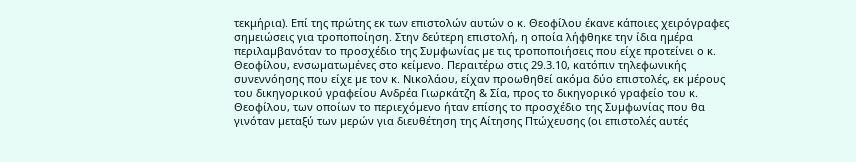τεκμήρια). Επί της πρώτης εκ των επιστολών αυτών ο κ. Θεοφίλου έκανε κάποιες χειρόγραφες σηµειώσεις για τροποποίηση. Στην δεύτερη επιστολή, η οποία λήφθηκε την ίδια ημέρα περιλαµβανόταν το προσχέδιο της Συµφωνίας µε τις τροποποιήσεις που είχε προτείνει ο κ. Θεοφίλου, ενσωµατωµένες στο κείµενο. Περαιτέρω στις 29.3.10, κατόπιν τηλεφωνικής συνεννόησης που είχε µε τον κ. Νικολάου, είχαν προωθηθεί ακόµα δύο επιστολές, εκ µέρους του δικηγορικού γραφείου Ανδρέα Γιωρκάτζη & Σία, προς το δικηγορικό γραφείο του κ. Θεοφίλου, των οποίων το περιεχόµενο ήταν επίσης το προσχέδιο της Συµφωνίας που θα γινόταν µεταξύ των µερών για διευθέτηση της Αίτησης Πτώχευσης (οι επιστολές αυτές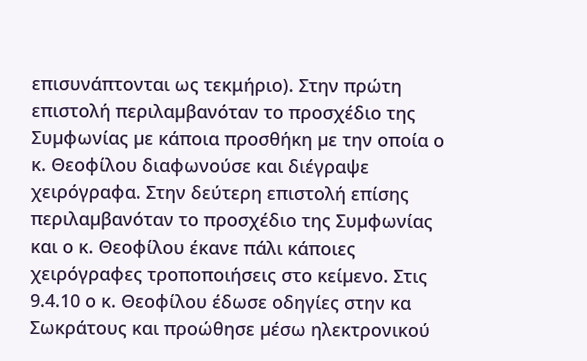επισυνάπτονται ως τεκμήριο). Στην πρώτη επιστολή περιλαµβανόταν το προσχέδιο της Συµφωνίας µε κάποια προσθήκη µε την οποία ο κ. Θεοφίλου διαφωνούσε και διέγραψε χειρόγραφα. Στην δεύτερη επιστολή επίσης περιλαµβανόταν το προσχέδιο της Συµφωνίας και ο κ. Θεοφίλου έκανε πάλι κάποιες χειρόγραφες τροποποιήσεις στο κείµενο. Στις 9.4.10 ο κ. Θεοφίλου έδωσε οδηγίες στην κα Σωκράτους και προώθησε µέσω ηλεκτρονικού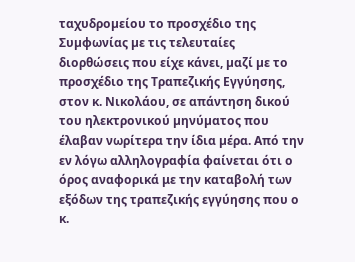ταχυδροµείου το προσχέδιο της Συµφωνίας µε τις τελευταίες διορθώσεις που είχε κάνει, µαζί µε το προσχέδιο της Τραπεζικής Εγγύησης, στον κ. Νικολάου, σε απάντηση δικού του ηλεκτρονικού µηνύµατος που έλαβαν νωρίτερα την ίδια µέρα. Από την εν λόγω αλληλογραφία φαίνεται ότι ο όρος αναφορικά με την καταβολή των εξόδων της τραπεζικής εγγύησης που ο κ.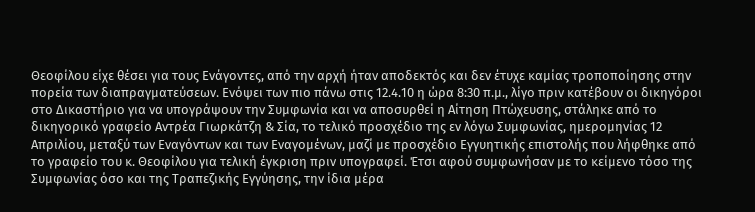Θεοφίλου είχε θέσει για τους Ενάγοντες, από την αρχή ήταν αποδεκτός και δεν έτυχε καµίας τροποποίησης στην πορεία των διαπραγµατεύσεων. Ενόψει των πιο πάνω στις 12.4.10 η ώρα 8:30 π.µ., λίγο πριν κατέβουν οι δικηγόροι στο Δικαστήριο για να υπογράψουν την Συµφωνία και να αποσυρθεί η Αίτηση Πτώχευσης, στάληκε από το δικηγορικό γραφείο Αντρέα Γιωρκάτζη & Σία, το τελικό προσχέδιο της εν λόγω Συµφωνίας, ηµεροµηνίας 12 Απριλίου, µεταξύ των Εναγόντων και των Εναγομένων, µαζί µε προσχέδιο Εγγυητικής επιστολής που λήφθηκε από το γραφείο του κ. Θεοφίλου για τελική έγκριση πριν υπογραφεί. Έτσι αφού συµφωνήσαν µε το κείµενο τόσο της Συµφωνίας όσο και της Τραπεζικής Εγγύησης, την ίδια µέρα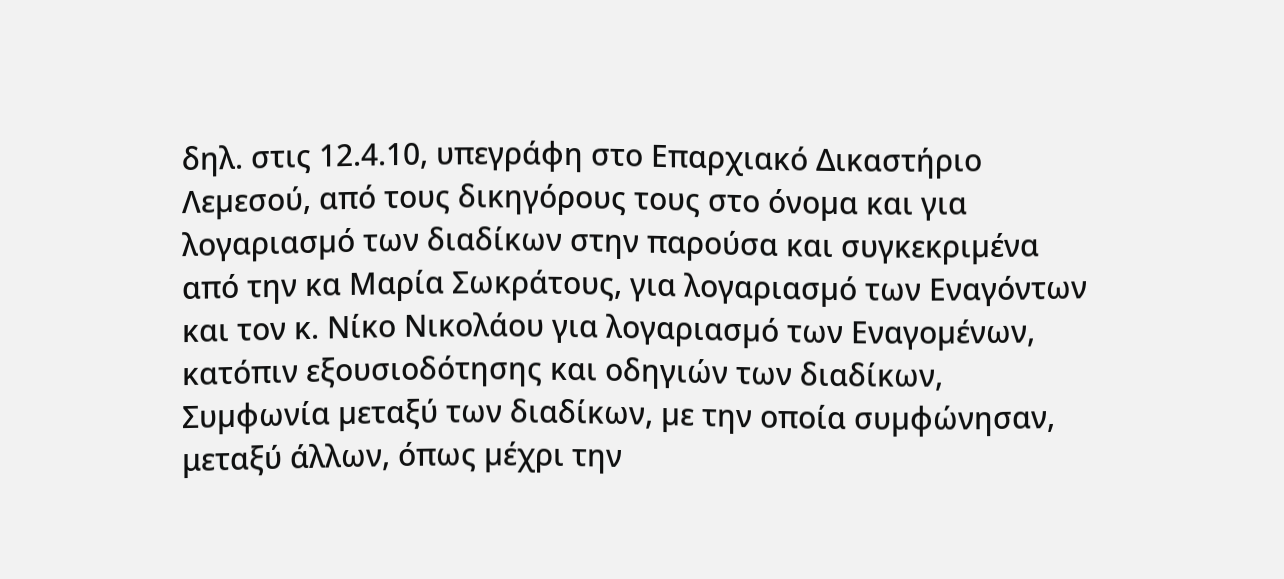δηλ. στις 12.4.10, υπεγράφη στο Επαρχιακό Δικαστήριο Λεµεσού, από τους δικηγόρους τους στο όνοµα και για λογαριασµό των διαδίκων στην παρούσα και συγκεκριµένα από την κα Μαρία Σωκράτους, για λογαριασµό των Εναγόντων και τον κ. Νίκο Νικολάου για λογαριασµό των Εναγοµένων, κατόπιν εξουσιοδότησης και οδηγιών των διαδίκων, Συµφωνία µεταξύ των διαδίκων, µε την οποία συµφώνησαν, μεταξύ άλλων, όπως µέχρι την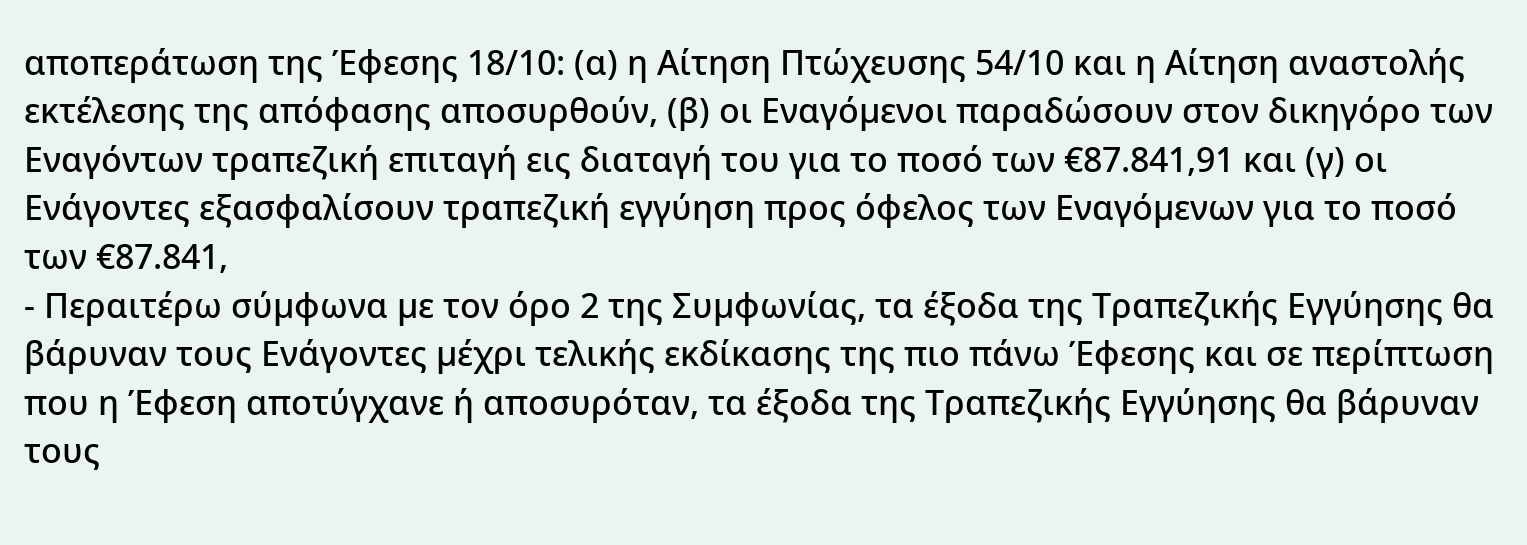αποπεράτωση της Έφεσης 18/10: (α) η Αίτηση Πτώχευσης 54/10 και η Αίτηση αναστολής εκτέλεσης της απόφασης αποσυρθούν, (β) οι Εναγόµενοι παραδώσουν στον δικηγόρο των Εναγόντων τραπεζική επιταγή εις διαταγή του για το ποσό των €87.841,91 και (γ) οι Ενάγοντες εξασφαλίσουν τραπεζική εγγύηση προς όφελος των Εναγόµενων για το ποσό των €87.841,
- Περαιτέρω σύµφωνα µε τον όρο 2 της Συµφωνίας, τα έξοδα της Τραπεζικής Εγγύησης θα βάρυναν τους Ενάγοντες µέχρι τελικής εκδίκασης της πιο πάνω Έφεσης και σε περίπτωση που η Έφεση αποτύγχανε ή αποσυρόταν, τα έξοδα της Τραπεζικής Εγγύησης θα βάρυναν τους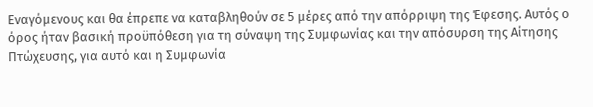Εναγόµενους και θα έπρεπε να καταβληθούν σε 5 µέρες από την απόρριψη της Έφεσης. Αυτός ο όρος ήταν βασική προϋπόθεση για τη σύναψη της Συµφωνίας και την απόσυρση της Αίτησης Πτώχευσης, για αυτό και η Συµφωνία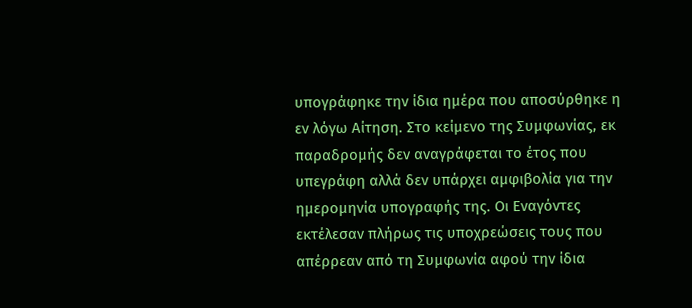υπογράφηκε την ίδια ηµέρα που αποσύρθηκε η εν λόγω Αίτηση. Στο κείµενο της Συµφωνίας, εκ παραδροµής δεν αναγράφεται το έτος που υπεγράφη αλλά δεν υπάρχει αµφιβολία για την ηµεροµηνία υπογραφής της. Οι Εναγόντες εκτέλεσαν πλήρως τις υποχρεώσεις τους που απέρρεαν από τη Συµφωνία αφού την ίδια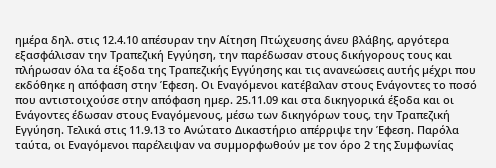ημέρα δηλ. στις 12.4.10 απέσυραν την Αίτηση Πτώχευσης άνευ βλάβης, αργότερα εξασφάλισαν την Τραπεζική Εγγύηση, την παρέδωσαν στους δικήγορους τους και πλήρωσαν όλα τα έξοδα της Τραπεζικής Εγγύησης και τις ανανεώσεις αυτής µέχρι που εκδόθηκε η απόφαση στην Έφεση. Οι Εναγόµενοι κατέβαλαν στους Ενάγοντες το ποσό που αντιστοιχούσε στην απόφαση ηµερ. 25.11.09 και στα δικηγορικά έξοδα και οι Ενάγοντες έδωσαν στους Εναγόµενους, µέσω των δικηγόρων τους, την Τραπεζική Εγγύηση. Τελικά στις 11.9.13 το Ανώτατο Δικαστήριο απέρριψε την Έφεση. Παρόλα ταύτα, οι Εναγόµενοι παρέλειψαν να συµµορφωθούν µε τον όρο 2 της Συµφωνίας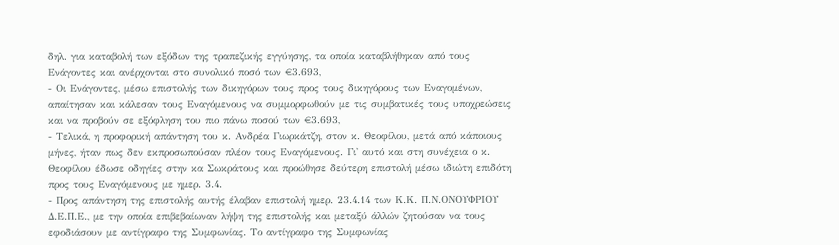δηλ. για καταβολή των εξόδων της τραπεζικής εγγύησης, τα οποία καταβλήθηκαν από τους Ενάγοντες και ανέρχονται στο συνολικό ποσό των €3.693,
- Οι Ενάγοντες, µέσω επιστολής των δικηγόρων τους προς τους δικηγόρους των Εναγομένων, απαίτησαν και κάλεσαν τους Εναγόµενους να συµµορφωθούν µε τις συµβατικές τους υποχρεώσεις και να προβούν σε εξόφληση του πιο πάνω ποσού των €3.693,
- Τελικά, η προφορική απάντηση του κ. Ανδρέα Γιωρκάτζη, στον κ. Θεοφίλου, µετά από κάποιους µήνες, ήταν πως δεν εκπροσωπούσαν πλέον τους Εναγόµενους. Γι' αυτό και στη συνέχεια ο κ. Θεοφίλου έδωσε οδηγίες στην κα Σωκράτους και προώθησε δεύτερη επιστολή µέσω ιδιώτη επιδότη προς τους Εναγόµενους µε ηµερ. 3.4.
- Προς απάντηση της επιστολής αυτής έλαβαν επιστολή ηµερ. 23.4.14 των Κ.Κ. Π.Ν.ΟΝΟΥΦΡΙΟΥ Δ.Ε.Π.Ε., µε την οποία επιβεβαίωναν λήψη της επιστολής και µεταξύ άλλών ζητούσαν να τους εφοδιάσουν µε αντίγραφο της Συµφωνίας. Το αντίγραφο της Συµφωνίας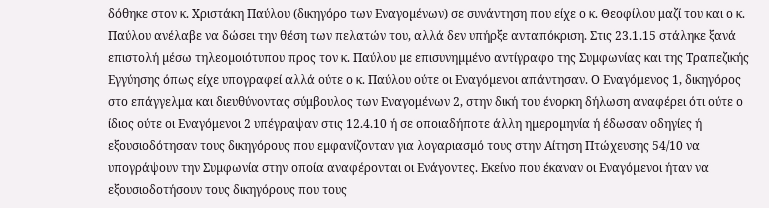δόθηκε στον κ. Χριστάκη Παύλου (δικηγόρο των Εναγοµένων) σε συνάντηση που είχε ο κ. Θεοφίλου μαζί του και ο κ. Παύλου ανέλαβε να δώσει την θέση των πελατών του, αλλά δεν υπήρξε ανταπόκριση. Στις 23.1.15 στάληκε ξανά επιστολή µέσω τηλεοµοιότυπου προς τον κ. Παύλου µε επισυνηµµένο αντίγραφο της Συµφωνίας και της Τραπεζικής Εγγύησης όπως είχε υπογραφεί αλλά ούτε ο κ. Παύλου ούτε οι Εναγόµενοι απάντησαν. Ο Εναγόμενος 1, δικηγόρος στο επάγγελμα και διευθύνοντας σύμβουλος των Εναγομένων 2, στην δική του ένορκη δήλωση αναφέρει ότι ούτε ο ίδιος ούτε οι Εναγόμενοι 2 υπέγραψαν στις 12.4.10 ή σε οποιαδήποτε άλλη ηµεροµηνία ή έδωσαν οδηγίες ή εξουσιοδότησαν τους δικηγόρους που εµφανίζονταν για λογαριασµό τους στην Αίτηση Πτώχευσης 54/10 να υπογράψουν την Συµφωνία στην οποία αναφέρονται οι Ενάγοντες. Εκείνο που έκαναν οι Εναγόµενοι ήταν να εξουσιοδοτήσουν τους δικηγόρους που τους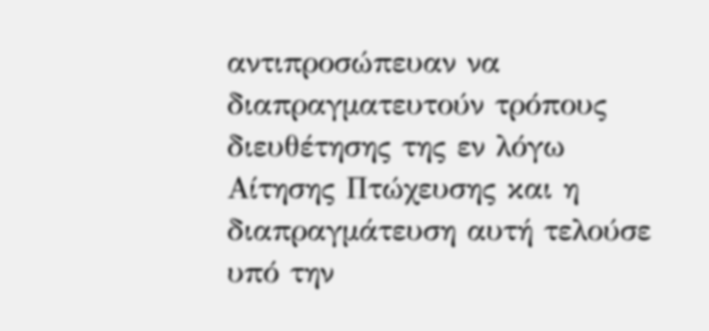αντιπροσώπευαν να διαπραγµατευτούν τρόπους διευθέτησης της εν λόγω Αίτησης Πτώχευσης και η διαπραγµάτευση αυτή τελούσε υπό την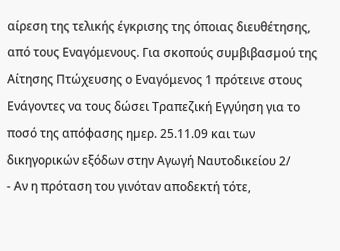αίρεση της τελικής έγκρισης της όποιας διευθέτησης, από τους Εναγόμενους. Για σκοπούς συµβιβασµού της Αίτησης Πτώχευσης ο Εναγόμενος 1 πρότεινε στους Ενάγοντες να τους δώσει Τραπεζική Εγγύηση για το ποσό της απόφασης ηµερ. 25.11.09 και των δικηγορικών εξόδων στην Αγωγή Ναυτοδικείου 2/
- Αν η πρόταση του γινόταν αποδεκτή τότε,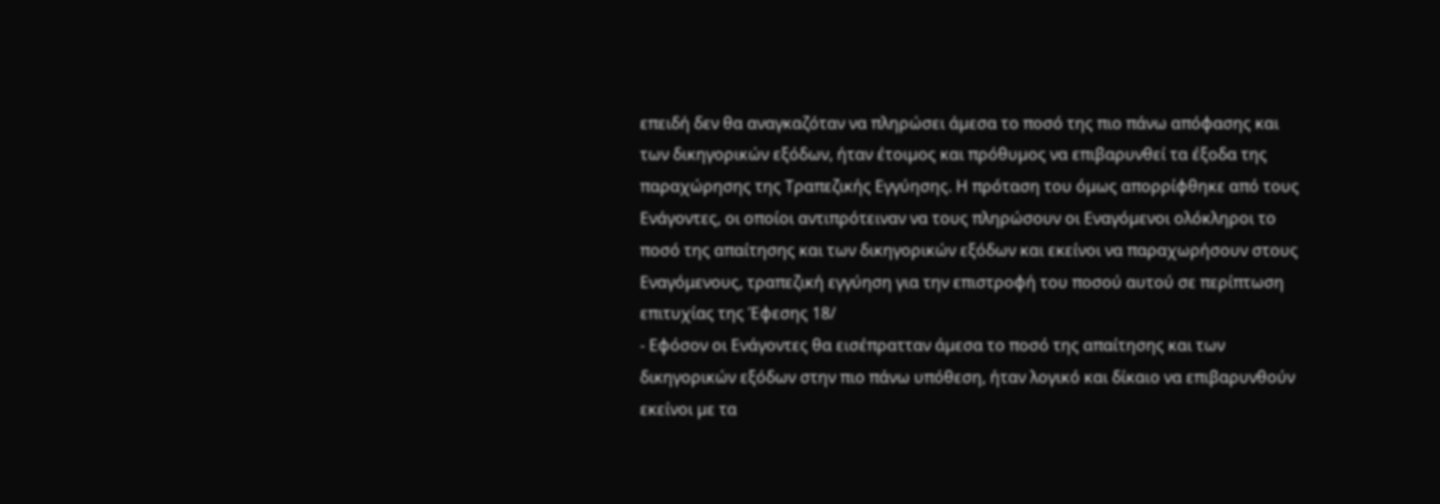επειδή δεν θα αναγκαζόταν να πληρώσει άµεσα το ποσό της πιο πάνω απόφασης και των δικηγορικών εξόδων, ήταν έτοιµος και πρόθυµος να επιβαρυνθεί τα έξοδα της παραχώρησης της Τραπεζικής Εγγύησης. Η πρόταση του όμως απορρίφθηκε από τους Ενάγοντες, οι οποίοι αντιπρότειναν να τους πληρώσουν οι Εναγόµενοι ολόκληροι το ποσό της απαίτησης και των δικηγορικών εξόδων και εκείνοι να παραχωρήσουν στους Εναγόμενους, τραπεζική εγγύηση για την επιστροφή του ποσού αυτού σε περίπτωση επιτυχίας της Έφεσης 18/
- Εφόσον οι Ενάγοντες θα εισέπρατταν άµεσα το ποσό της απαίτησης και των δικηγορικών εξόδων στην πιο πάνω υπόθεση, ήταν λογικό και δίκαιο να επιβαρυνθούν εκείνοι µε τα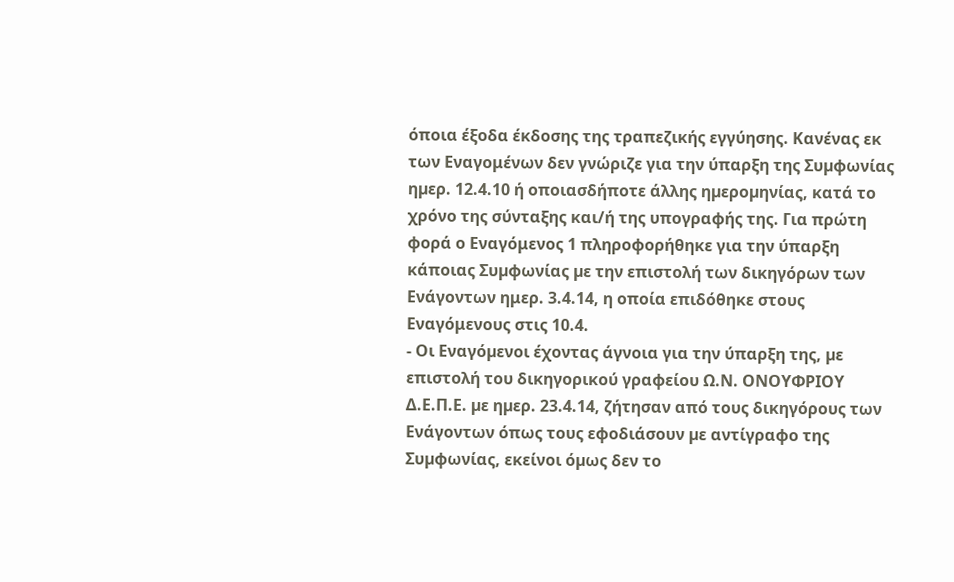όποια έξοδα έκδοσης της τραπεζικής εγγύησης. Κανένας εκ των Εναγομένων δεν γνώριζε για την ύπαρξη της Συµφωνίας ηµερ. 12.4.10 ή οποιασδήποτε άλλης ηµεροµηνίας, κατά το χρόνο της σύνταξης και/ή της υπογραφής της. Για πρώτη φορά ο Εναγόμενος 1 πληροφορήθηκε για την ύπαρξη κάποιας Συµφωνίας µε την επιστολή των δικηγόρων των Ενάγοντων ημερ. 3.4.14, η οποία επιδόθηκε στους Εναγόμενους στις 10.4.
- Οι Εναγόµενοι έχοντας άγνοια για την ύπαρξη της, µε επιστολή του δικηγορικού γραφείου Ω.Ν. ΟΝΟΥΦΡΙΟΥ Δ.Ε.Π.Ε. µε ηµερ. 23.4.14, ζήτησαν από τους δικηγόρους των Ενάγοντων όπως τους εφοδιάσουν µε αντίγραφο της Συµφωνίας, εκείνοι όµως δεν το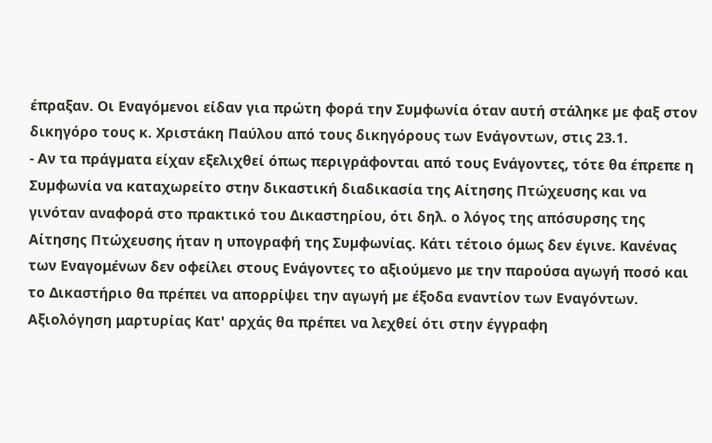έπραξαν. Οι Εναγόµενοι είδαν για πρώτη φορά την Συµφωνία όταν αυτή στάληκε µε φαξ στον δικηγόρο τους κ. Χριστάκη Παύλου από τους δικηγόρους των Ενάγοντων, στις 23.1.
- Αν τα πράγµατα είχαν εξελιχθεί όπως περιγράφονται από τους Ενάγοντες, τότε θα έπρεπε η Συµφωνία να καταχωρείτο στην δικαστική διαδικασία της Αίτησης Πτώχευσης και να γινόταν αναφορά στο πρακτικό του Δικαστηρίου, ότι δηλ. ο λόγος της απόσυρσης της Αίτησης Πτώχευσης ήταν η υπογραφή της Συµφωνίας. Κάτι τέτοιο όμως δεν έγινε. Κανένας των Εναγομένων δεν οφείλει στους Ενάγοντες το αξιούμενο με την παρούσα αγωγή ποσό και το Δικαστήριο θα πρέπει να απορρίψει την αγωγή µε έξοδα εναντίον των Εναγόντων. Αξιολόγηση μαρτυρίας Κατ' αρχάς θα πρέπει να λεχθεί ότι στην έγγραφη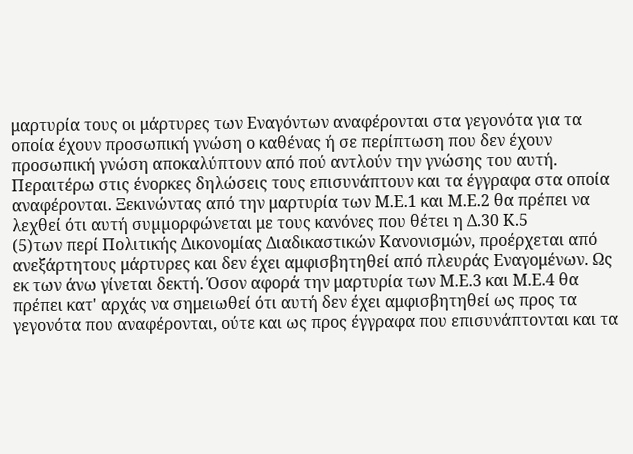μαρτυρία τους οι μάρτυρες των Εναγόντων αναφέρονται στα γεγονότα για τα οποία έχουν προσωπική γνώση ο καθένας ή σε περίπτωση που δεν έχουν προσωπική γνώση αποκαλύπτουν από πού αντλούν την γνώσης του αυτή. Περαιτέρω στις ένορκες δηλώσεις τους επισυνάπτουν και τα έγγραφα στα οποία αναφέρονται. Ξεκινώντας από την μαρτυρία των Μ.Ε.1 και Μ.Ε.2 θα πρέπει να λεχθεί ότι αυτή συµµορφώνεται με τους κανόνες που θέτει η Δ.30 Κ.5
(5)των περί Πολιτικής Δικονομίας Διαδικαστικών Κανονισμών, προέρχεται από ανεξάρτητους μάρτυρες και δεν έχει αμφισβητηθεί από πλευράς Εναγομένων. Ως εκ των άνω γίνεται δεκτή. Όσον αφορά την μαρτυρία των Μ.Ε.3 και Μ.Ε.4 θα πρέπει κατ' αρχάς να σημειωθεί ότι αυτή δεν έχει αμφισβητηθεί ως προς τα γεγονότα που αναφέρονται, ούτε και ως προς έγγραφα που επισυνάπτονται και τα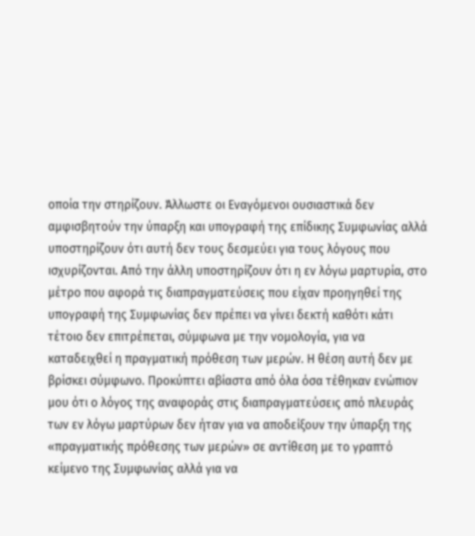οποία την στηρίζουν. Άλλωστε οι Εναγόμενοι ουσιαστικά δεν αμφισβητούν την ύπαρξη και υπογραφή της επίδικης Συμφωνίας αλλά υποστηρίζουν ότι αυτή δεν τους δεσμεύει για τους λόγους που ισχυρίζονται. Από την άλλη υποστηρίζουν ότι η εν λόγω μαρτυρία, στο μέτρο που αφορά τις διαπραγματεύσεις που είχαν προηγηθεί της υπογραφή της Συμφωνίας δεν πρέπει να γίνει δεκτή καθότι κάτι τέτοιο δεν επιτρέπεται, σύμφωνα με την νομολογία, για να καταδειχθεί η πραγματική πρόθεση των μερών. Η θέση αυτή δεν με βρίσκει σύμφωνο. Προκύπτει αβίαστα από όλα όσα τέθηκαν ενώπιον μου ότι ο λόγος της αναφοράς στις διαπραγματεύσεις από πλευράς των εν λόγω μαρτύρων δεν ήταν για να αποδείξουν την ύπαρξη της «πραγματικής πρόθεσης των μερών» σε αντίθεση με το γραπτό κείμενο της Συμφωνίας αλλά για να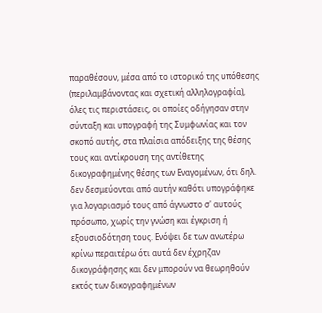παραθέσουν, μέσα από το ιστορικό της υπόθεσης (περιλαμβάνοντας και σχετική αλληλογραφία), όλες τις περιστάσεις, οι οποίες οδήγησαν στην σύνταξη και υπογραφή της Συμφωνίας και τον σκοπό αυτής, στα πλαίσια απόδειξης της θέσης τους και αντίκρουση της αντίθετης δικογραφημένης θέσης των Εναγομένων, ότι δηλ. δεν δεσμεύονται από αυτήν καθότι υπογράφηκε για λογαριασµό τους από άγνωστο σ' αυτούς πρόσωπο, χωρίς την γνώση και έγκριση ή εξουσιοδότηση τους. Ενόψει δε των ανωτέρω κρίνω περαιτέρω ότι αυτά δεν έχρηζαν δικογράφησης και δεν μπορούν να θεωρηθούν εκτός των δικογραφημένων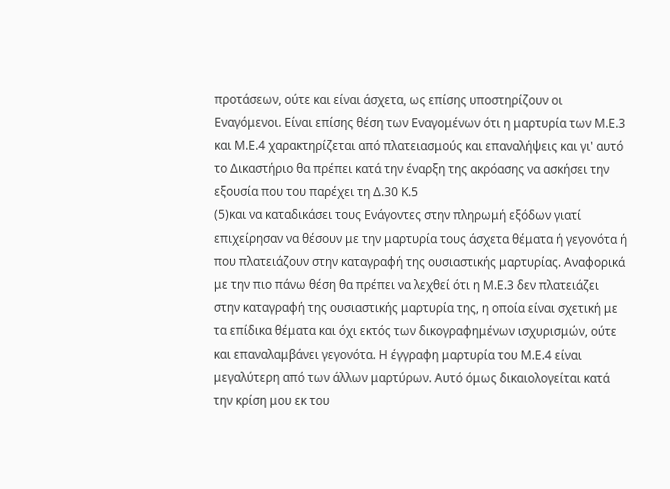προτάσεων, ούτε και είναι άσχετα, ως επίσης υποστηρίζουν οι Εναγόμενοι. Είναι επίσης θέση των Εναγομένων ότι η μαρτυρία των Μ.Ε.3 και Μ.Ε.4 χαρακτηρίζεται από πλατειασμούς και επαναλήψεις και γι' αυτό το Δικαστήριο θα πρέπει κατά την έναρξη της ακρόασης να ασκήσει την εξουσία που του παρέχει τη Δ.30 Κ.5
(5)και να καταδικάσει τους Ενάγοντες στην πληρωμή εξόδων γιατί επιχείρησαν να θέσουν με την μαρτυρία τους άσχετα θέματα ή γεγονότα ή που πλατειάζουν στην καταγραφή της ουσιαστικής μαρτυρίας. Αναφορικά με την πιο πάνω θέση θα πρέπει να λεχθεί ότι η Μ.Ε.3 δεν πλατειάζει στην καταγραφή της ουσιαστικής μαρτυρία της, η οποία είναι σχετική με τα επίδικα θέματα και όχι εκτός των δικογραφημένων ισχυρισμών, ούτε και επαναλαμβάνει γεγονότα. Η έγγραφη μαρτυρία του Μ.Ε.4 είναι μεγαλύτερη από των άλλων μαρτύρων. Αυτό όμως δικαιολογείται κατά την κρίση μου εκ του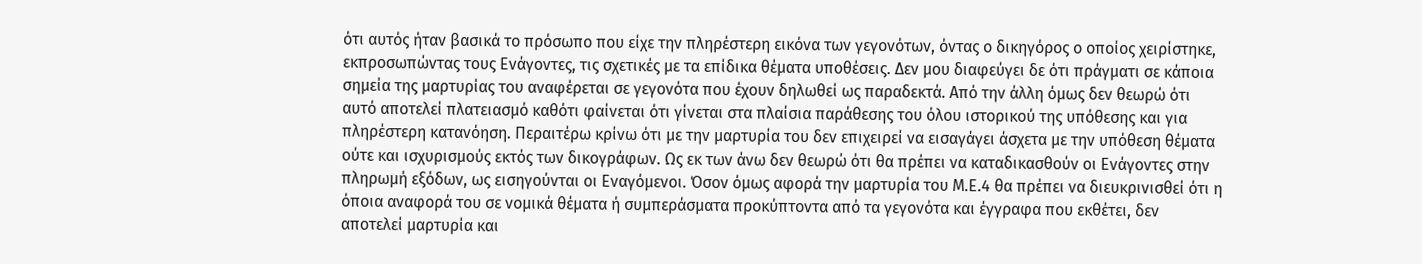ότι αυτός ήταν βασικά το πρόσωπο που είχε την πληρέστερη εικόνα των γεγονότων, όντας ο δικηγόρος ο οποίος χειρίστηκε, εκπροσωπώντας τους Ενάγοντες, τις σχετικές με τα επίδικα θέματα υποθέσεις. Δεν μου διαφεύγει δε ότι πράγματι σε κάποια σημεία της μαρτυρίας του αναφέρεται σε γεγονότα που έχουν δηλωθεί ως παραδεκτά. Από την άλλη όμως δεν θεωρώ ότι αυτό αποτελεί πλατειασμό καθότι φαίνεται ότι γίνεται στα πλαίσια παράθεσης του όλου ιστορικού της υπόθεσης και για πληρέστερη κατανόηση. Περαιτέρω κρίνω ότι με την μαρτυρία του δεν επιχειρεί να εισαγάγει άσχετα με την υπόθεση θέματα ούτε και ισχυρισμούς εκτός των δικογράφων. Ως εκ των άνω δεν θεωρώ ότι θα πρέπει να καταδικασθούν οι Ενάγοντες στην πληρωμή εξόδων, ως εισηγούνται οι Εναγόμενοι. Όσον όμως αφορά την μαρτυρία του Μ.Ε.4 θα πρέπει να διευκρινισθεί ότι η όποια αναφορά του σε νομικά θέματα ή συμπεράσματα προκύπτοντα από τα γεγονότα και έγγραφα που εκθέτει, δεν αποτελεί μαρτυρία και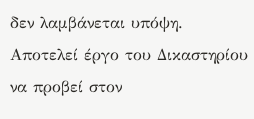δεν λαμβάνεται υπόψη. Αποτελεί έργο του Δικαστηρίου να προβεί στον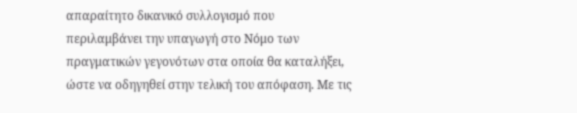απαραίτητο δικανικό συλλογισμό που περιλαμβάνει την υπαγωγή στο Νόμο των πραγματικών γεγονότων στα οποία θα καταλήξει, ώστε να οδηγηθεί στην τελική του απόφαση. Με τις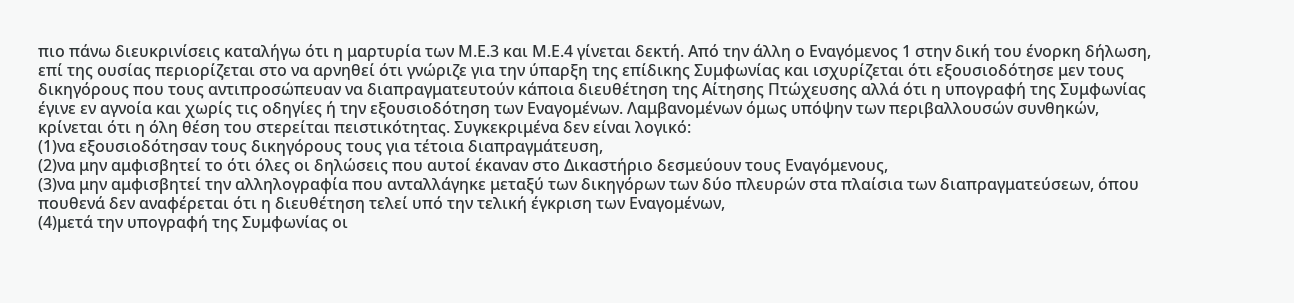πιο πάνω διευκρινίσεις καταλήγω ότι η μαρτυρία των Μ.Ε.3 και Μ.Ε.4 γίνεται δεκτή. Από την άλλη ο Εναγόμενος 1 στην δική του ένορκη δήλωση, επί της ουσίας περιορίζεται στο να αρνηθεί ότι γνώριζε για την ύπαρξη της επίδικης Συμφωνίας και ισχυρίζεται ότι εξουσιοδότησε μεν τους δικηγόρους που τους αντιπροσώπευαν να διαπραγματευτούν κάποια διευθέτηση της Αίτησης Πτώχευσης αλλά ότι η υπογραφή της Συμφωνίας έγινε εν αγνοία και χωρίς τις οδηγίες ή την εξουσιοδότηση των Εναγομένων. Λαμβανομένων όμως υπόψην των περιβαλλουσών συνθηκών, κρίνεται ότι η όλη θέση του στερείται πειστικότητας. Συγκεκριμένα δεν είναι λογικό:
(1)να εξουσιοδότησαν τους δικηγόρους τους για τέτοια διαπραγμάτευση,
(2)να μην αμφισβητεί το ότι όλες οι δηλώσεις που αυτοί έκαναν στο Δικαστήριο δεσμεύουν τους Εναγόμενους,
(3)να μην αμφισβητεί την αλληλογραφία που ανταλλάγηκε μεταξύ των δικηγόρων των δύο πλευρών στα πλαίσια των διαπραγματεύσεων, όπου πουθενά δεν αναφέρεται ότι η διευθέτηση τελεί υπό την τελική έγκριση των Εναγομένων,
(4)μετά την υπογραφή της Συμφωνίας οι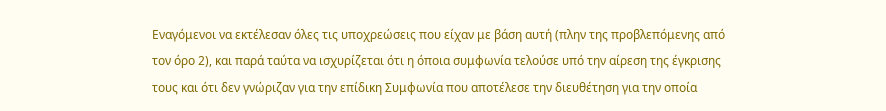Εναγόμενοι να εκτέλεσαν όλες τις υποχρεώσεις που είχαν με βάση αυτή (πλην της προβλεπόμενης από τον όρο 2), και παρά ταύτα να ισχυρίζεται ότι η όποια συμφωνία τελούσε υπό την αίρεση της έγκρισης τους και ότι δεν γνώριζαν για την επίδικη Συμφωνία που αποτέλεσε την διευθέτηση για την οποία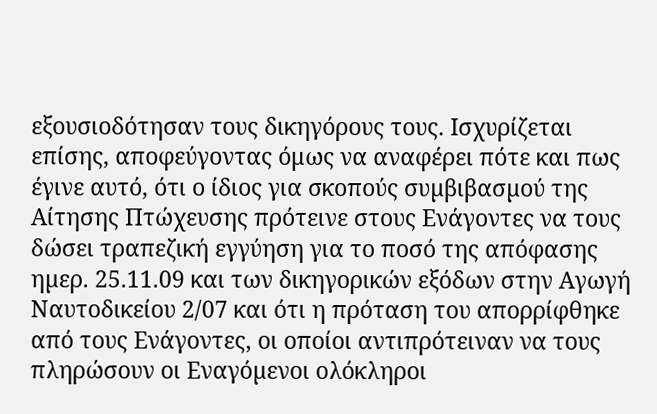εξουσιοδότησαν τους δικηγόρους τους. Ισχυρίζεται επίσης, αποφεύγοντας όμως να αναφέρει πότε και πως έγινε αυτό, ότι ο ίδιος για σκοπούς συµβιβασµού της Αίτησης Πτώχευσης πρότεινε στους Ενάγοντες να τους δώσει τραπεζική εγγύηση για το ποσό της απόφασης ηµερ. 25.11.09 και των δικηγορικών εξόδων στην Αγωγή Ναυτοδικείου 2/07 και ότι η πρόταση του απορρίφθηκε από τους Ενάγοντες, οι οποίοι αντιπρότειναν να τους πληρώσουν οι Εναγόµενοι ολόκληροι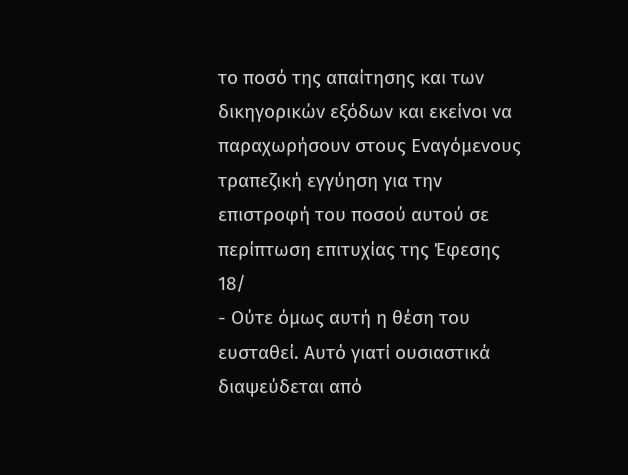το ποσό της απαίτησης και των δικηγορικών εξόδων και εκείνοι να παραχωρήσουν στους Εναγόμενους τραπεζική εγγύηση για την επιστροφή του ποσού αυτού σε περίπτωση επιτυχίας της Έφεσης 18/
- Ούτε όμως αυτή η θέση του ευσταθεί. Αυτό γιατί ουσιαστικά διαψεύδεται από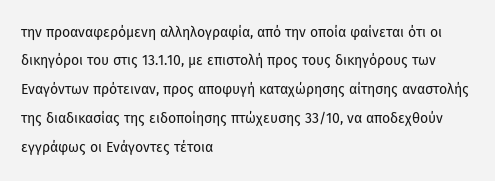την προαναφερόμενη αλληλογραφία, από την οποία φαίνεται ότι οι δικηγόροι του στις 13.1.10, με επιστολή προς τους δικηγόρους των Εναγόντων πρότειναν, προς αποφυγή καταχώρησης αίτησης αναστολής της διαδικασίας της ειδοποίησης πτώχευσης 33/10, να αποδεχθούν εγγράφως οι Ενάγοντες τέτοια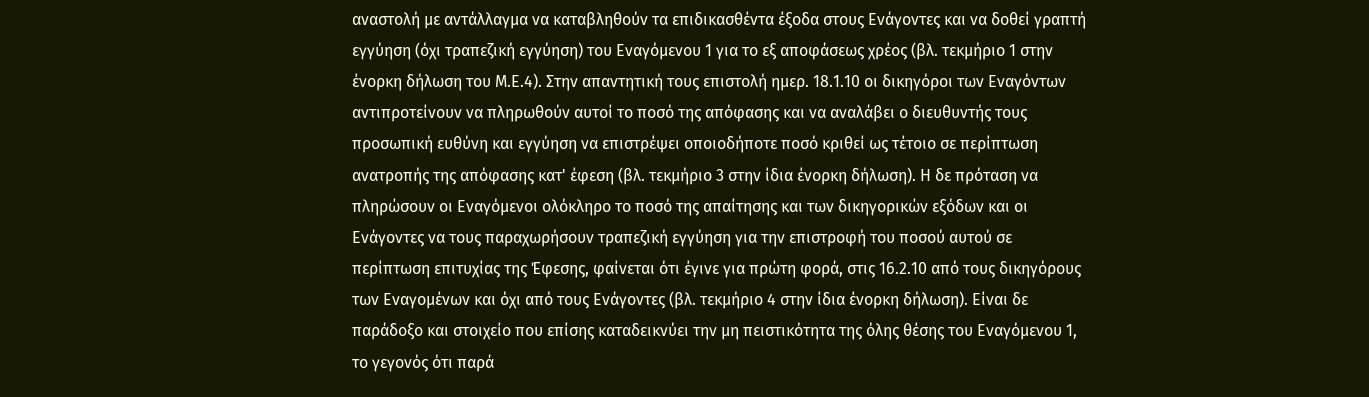αναστολή με αντάλλαγμα να καταβληθούν τα επιδικασθέντα έξοδα στους Ενάγοντες και να δοθεί γραπτή εγγύηση (όχι τραπεζική εγγύηση) του Εναγόμενου 1 για το εξ αποφάσεως χρέος (βλ. τεκμήριο 1 στην ένορκη δήλωση του Μ.Ε.4). Στην απαντητική τους επιστολή ημερ. 18.1.10 οι δικηγόροι των Εναγόντων αντιπροτείνουν να πληρωθούν αυτοί το ποσό της απόφασης και να αναλάβει ο διευθυντής τους προσωπική ευθύνη και εγγύηση να επιστρέψει οποιοδήποτε ποσό κριθεί ως τέτοιο σε περίπτωση ανατροπής της απόφασης κατ' έφεση (βλ. τεκμήριο 3 στην ίδια ένορκη δήλωση). Η δε πρόταση να πληρώσουν οι Εναγόµενοι ολόκληρο το ποσό της απαίτησης και των δικηγορικών εξόδων και οι Ενάγοντες να τους παραχωρήσουν τραπεζική εγγύηση για την επιστροφή του ποσού αυτού σε περίπτωση επιτυχίας της Έφεσης, φαίνεται ότι έγινε για πρώτη φορά, στις 16.2.10 από τους δικηγόρους των Εναγομένων και όχι από τους Ενάγοντες (βλ. τεκμήριο 4 στην ίδια ένορκη δήλωση). Είναι δε παράδοξο και στοιχείο που επίσης καταδεικνύει την μη πειστικότητα της όλης θέσης του Εναγόμενου 1, το γεγονός ότι παρά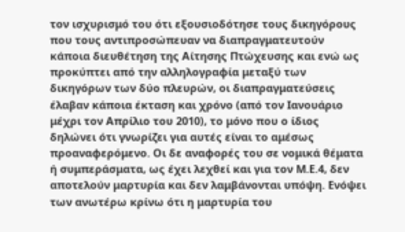τον ισχυρισμό του ότι εξουσιοδότησε τους δικηγόρους που τους αντιπροσώπευαν να διαπραγματευτούν κάποια διευθέτηση της Αίτησης Πτώχευσης και ενώ ως προκύπτει από την αλληλογραφία μεταξύ των δικηγόρων των δύο πλευρών, οι διαπραγματεύσεις έλαβαν κάποια έκταση και χρόνο (από τον Ιανουάριο μέχρι τον Απρίλιο του 2010), το μόνο που ο ίδιος δηλώνει ότι γνωρίζει για αυτές είναι το αμέσως προαναφερόμενο. Οι δε αναφορές του σε νομικά θέματα ή συμπεράσματα, ως έχει λεχθεί και για τον Μ.Ε.4, δεν αποτελούν μαρτυρία και δεν λαμβάνονται υπόψη. Ενόψει των ανωτέρω κρίνω ότι η μαρτυρία του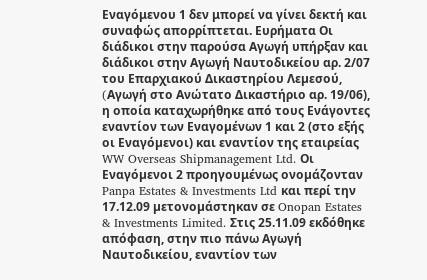Εναγόμενου 1 δεν μπορεί να γίνει δεκτή και συναφώς απορρίπτεται. Ευρήματα Οι διάδικοι στην παρούσα Αγωγή υπήρξαν και διάδικοι στην Aγωγή Ναυτοδικείου αρ. 2/07 του Επαρχιακού Δικαστηρίου Λεµεσού, (Aγωγή στο Ανώτατο Δικαστήριο αρ. 19/06), η οποία καταχωρήθηκε από τους Ενάγοντες εναντίον των Εναγοµένων 1 και 2 (στο εξής οι Εναγόµενοι) και εναντίον της εταιρείας WW Overseas Shipmanagement Ltd. Οι Εναγόµενοι 2 προηγουμένως ονοµάζονταν Panpa Estates & Investments Ltd και περί την 17.12.09 µετονοµάστηκαν σε Onopan Estates & Investments Limited. Στις 25.11.09 εκδόθηκε απόφαση, στην πιο πάνω Aγωγή Ναυτοδικείου, εναντίον των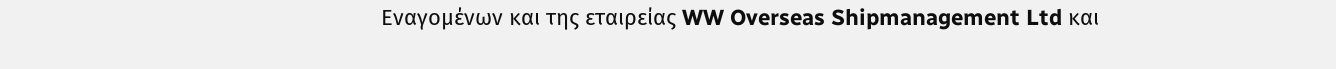Εναγοµένων και της εταιρείας WW Overseas Shipmanagement Ltd και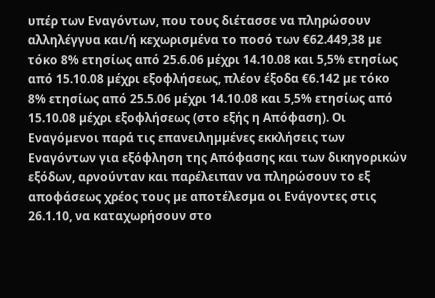υπέρ των Εναγόντων, που τους διέτασσε να πληρώσουν αλληλέγγυα και/ή κεχωρισµένα το ποσό των €62.449,38 µε τόκο 8% ετησίως από 25.6.06 µέχρι 14.10.08 και 5,5% ετησίως από 15.10.08 µέχρι εξοφλήσεως, πλέον έξοδα €6.142 µε τόκο 8% ετησίως από 25.5.06 µέχρι 14.10.08 και 5,5% ετησίως από 15.10.08 µέχρι εξοφλήσεως (στο εξής η Απόφαση). Οι Εναγόµενοι παρά τις επανειληµµένες εκκλήσεις των Εναγόντων για εξόφληση της Απόφασης και των δικηγορικών εξόδων, αρνούνταν και παρέλειπαν να πληρώσουν το εξ αποφάσεως χρέος τους µε αποτέλεσµα οι Ενάγοντες στις 26.1.10, να καταχωρήσουν στο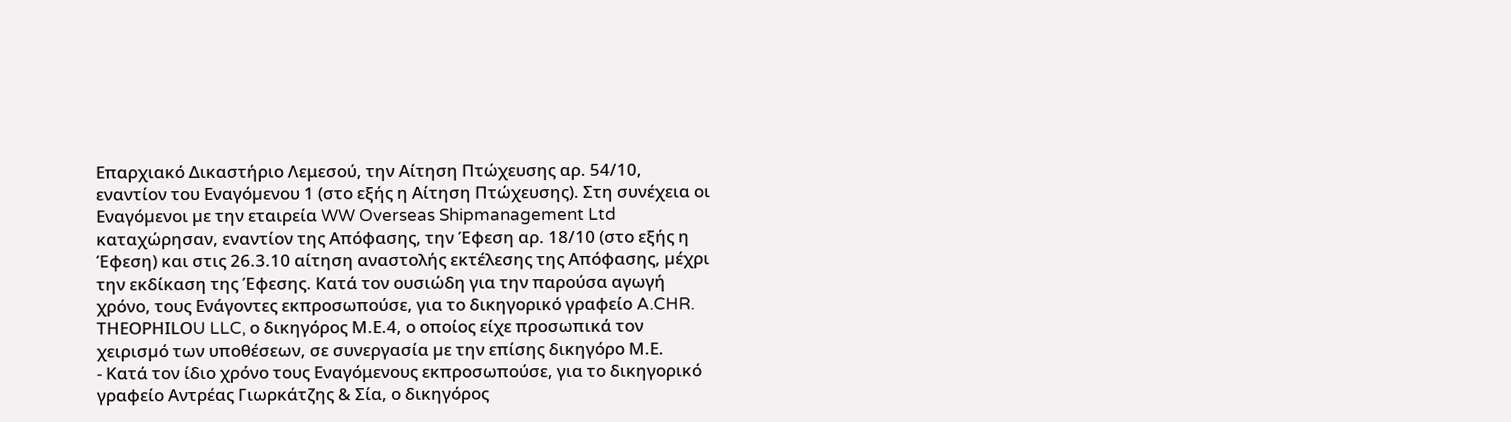Επαρχιακό Δικαστήριο Λεμεσού, την Αίτηση Πτώχευσης αρ. 54/10, εναντίον του Εναγόµενου 1 (στο εξής η Αίτηση Πτώχευσης). Στη συνέχεια οι Εναγόµενοι µε την εταιρεία WW Overseas Shipmanagement Ltd καταχώρησαν, εναντίον της Απόφασης, την Έφεση αρ. 18/10 (στο εξής η Έφεση) και στις 26.3.10 αίτηση αναστολής εκτέλεσης της Απόφασης, µέχρι την εκδίκαση της Έφεσης. Κατά τον ουσιώδη για την παρούσα αγωγή χρόνο, τους Ενάγοντες εκπροσωπούσε, για το δικηγορικό γραφείο A.CHR. ΤΗΕΟΡΗΙLΟU LLC, ο δικηγόρος Μ.Ε.4, ο οποίος είχε προσωπικά τον χειρισµό των υποθέσεων, σε συνεργασία µε την επίσης δικηγόρο Μ.Ε.
- Κατά τον ίδιο χρόνο τους Εναγόμενους εκπροσωπούσε, για το δικηγορικό γραφείο Αντρέας Γιωρκάτζης & Σία, ο δικηγόρος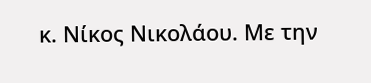κ. Νίκος Νικολάου. Με την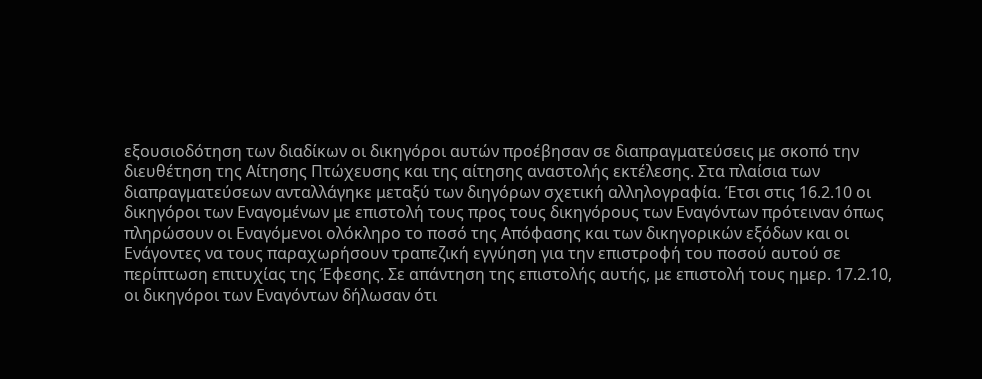εξουσιοδότηση των διαδίκων οι δικηγόροι αυτών προέβησαν σε διαπραγματεύσεις με σκοπό την διευθέτηση της Αίτησης Πτώχευσης και της αίτησης αναστολής εκτέλεσης. Στα πλαίσια των διαπραγματεύσεων ανταλλάγηκε μεταξύ των διηγόρων σχετική αλληλογραφία. Έτσι στις 16.2.10 οι δικηγόροι των Εναγομένων με επιστολή τους προς τους δικηγόρους των Εναγόντων πρότειναν όπως πληρώσουν οι Εναγόµενοι ολόκληρο το ποσό της Απόφασης και των δικηγορικών εξόδων και οι Ενάγοντες να τους παραχωρήσουν τραπεζική εγγύηση για την επιστροφή του ποσού αυτού σε περίπτωση επιτυχίας της Έφεσης. Σε απάντηση της επιστολής αυτής, με επιστολή τους ημερ. 17.2.10, οι δικηγόροι των Εναγόντων δήλωσαν ότι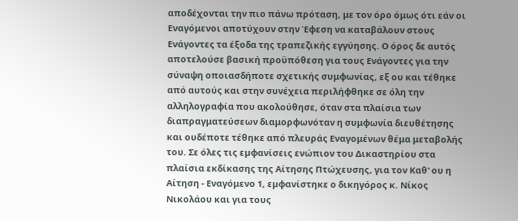αποδέχονται την πιο πάνω πρόταση, με τον όρο όμως ότι εάν οι Εναγόμενοι αποτύχουν στην Έφεση να καταβάλουν στους Ενάγοντες τα έξοδα της τραπεζικής εγγύησης. Ο όρος δε αυτός αποτελούσε βασική προϋπόθεση για τους Ενάγοντες για την σύναψη οποιασδήποτε σχετικής συμφωνίας, εξ ου και τέθηκε από αυτούς και στην συνέχεια περιλήφθηκε σε όλη την αλληλογραφία που ακολούθησε, όταν στα πλαίσια των διαπραγματεύσεων διαμορφωνόταν η συμφωνία διευθέτησης και ουδέποτε τέθηκε από πλευράς Εναγομένων θέμα μεταβολής του. Σε όλες τις εµφανίσεις ενώπιον του Δικαστηρίου στα πλαίσια εκδίκασης της Αίτησης Πτώχευσης, για τον Καθ' ου η Αίτηση - Εναγόμενο 1, εµφανίστηκε ο δικηγόρος κ. Νίκος Νικολάου και για τους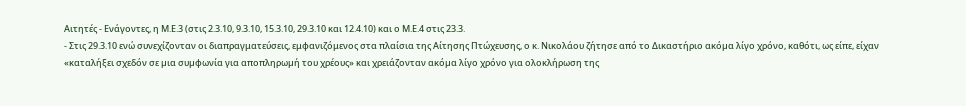Αιτητές - Ενάγοντες, η Μ.Ε.3 (στις 2.3.10, 9.3.10, 15.3.10, 29.3.10 και 12.4.10) και ο Μ.Ε.4 στις 23.3.
- Στις 29.3.10 ενώ συνεχίζονταν οι διαπραγματεύσεις, εμφανιζόμενος στα πλαίσια της Αίτησης Πτώχευσης, ο κ. Νικολάου ζήτησε από το Δικαστήριο ακόµα λίγο χρόνο, καθότι, ως είπε, είχαν «καταλήξει σχεδόν σε µια συµφωνία για αποπληρωµή του χρέους» και χρειάζονταν ακόµα λίγο χρόνο για ολοκλήρωση της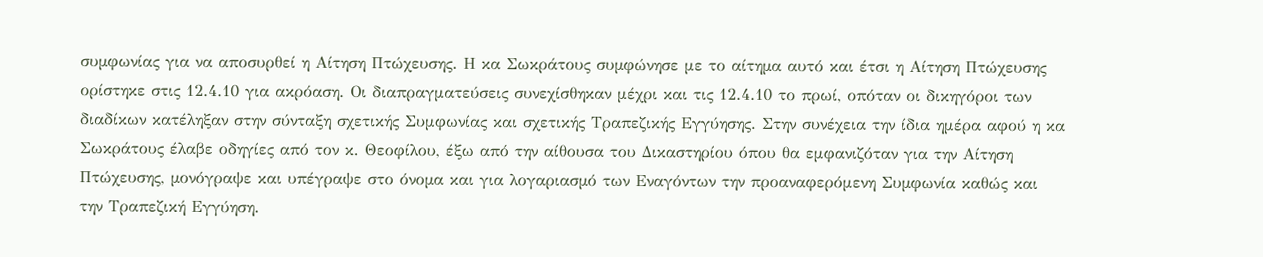συµφωνίας για να αποσυρθεί η Αίτηση Πτώχευσης. Η κα Σωκράτους συµφώνησε με το αίτηµα αυτό και έτσι η Αίτηση Πτώχευσης ορίστηκε στις 12.4.10 για ακρόαση. Οι διαπραγματεύσεις συνεχίσθηκαν μέχρι και τις 12.4.10 το πρωί, οπόταν οι δικηγόροι των διαδίκων κατέληξαν στην σύνταξη σχετικής Συμφωνίας και σχετικής Τραπεζικής Εγγύησης. Στην συνέχεια την ίδια ημέρα αφού η κα Σωκράτους έλαβε οδηγίες από τον κ. Θεοφίλου, έξω από την αίθουσα του Δικαστηρίου όπου θα εμφανιζόταν για την Αίτηση Πτώχευσης, µονόγραψε και υπέγραψε στο όνοµα και για λογαριασµό των Εναγόντων την προαναφερόμενη Συµφωνία καθώς και την Τραπεζική Εγγύηση.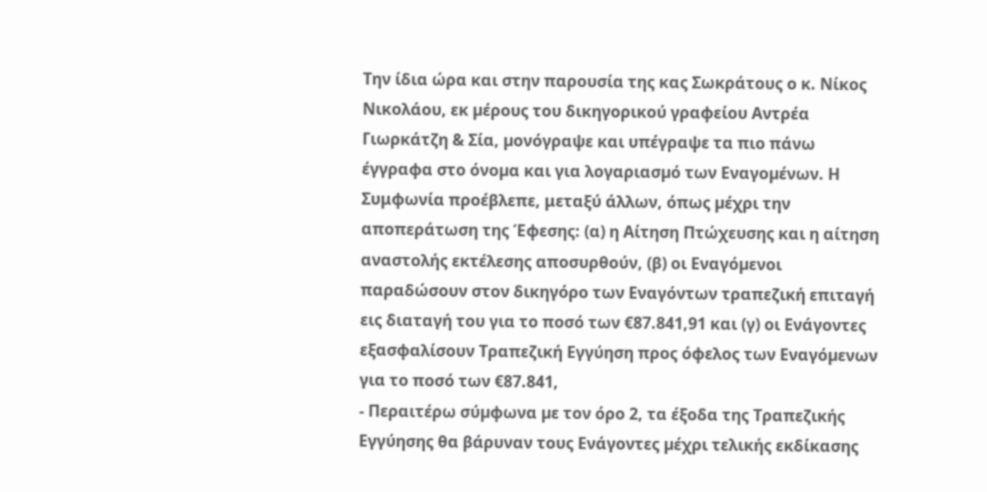Την ίδια ώρα και στην παρουσία της κας Σωκράτους ο κ. Νίκος Νικολάου, εκ µέρους του δικηγορικού γραφείου Αντρέα Γιωρκάτζη & Σία, µονόγραψε και υπέγραψε τα πιο πάνω έγγραφα στο όνοµα και για λογαριασµό των Εναγοµένων. Η Συμφωνία προέβλεπε, μεταξύ άλλων, όπως µέχρι την αποπεράτωση της Έφεσης: (α) η Αίτηση Πτώχευσης και η αίτηση αναστολής εκτέλεσης αποσυρθούν, (β) οι Εναγόµενοι παραδώσουν στον δικηγόρο των Εναγόντων τραπεζική επιταγή εις διαταγή του για το ποσό των €87.841,91 και (γ) οι Ενάγοντες εξασφαλίσουν Τραπεζική Εγγύηση προς όφελος των Εναγόµενων για το ποσό των €87.841,
- Περαιτέρω σύµφωνα µε τον όρο 2, τα έξοδα της Τραπεζικής Εγγύησης θα βάρυναν τους Ενάγοντες µέχρι τελικής εκδίκασης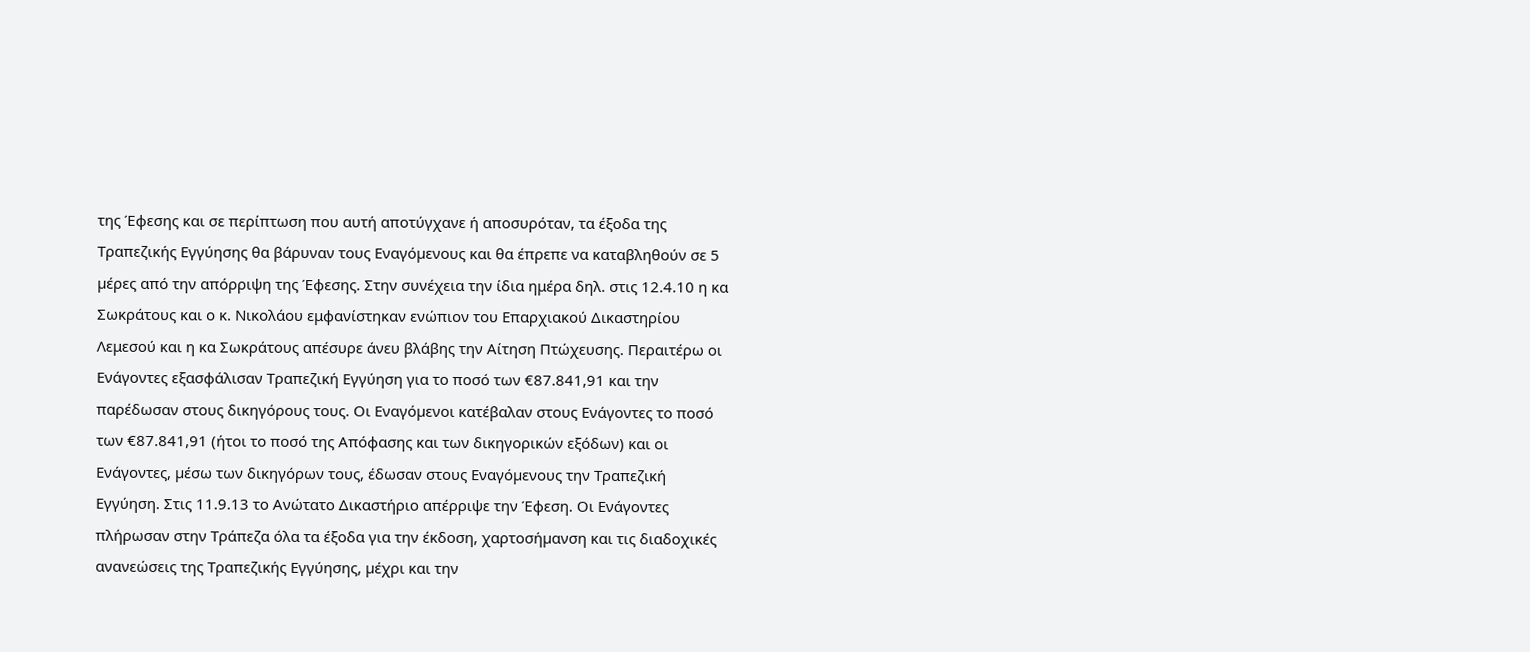της Έφεσης και σε περίπτωση που αυτή αποτύγχανε ή αποσυρόταν, τα έξοδα της Τραπεζικής Εγγύησης θα βάρυναν τους Εναγόµενους και θα έπρεπε να καταβληθούν σε 5 µέρες από την απόρριψη της Έφεσης. Στην συνέχεια την ίδια ημέρα δηλ. στις 12.4.10 η κα Σωκράτους και ο κ. Νικολάου εμφανίστηκαν ενώπιον του Επαρχιακού Δικαστηρίου Λεμεσού και η κα Σωκράτους απέσυρε άνευ βλάβης την Αίτηση Πτώχευσης. Περαιτέρω οι Ενάγοντες εξασφάλισαν Τραπεζική Εγγύηση για το ποσό των €87.841,91 και την παρέδωσαν στους δικηγόρους τους. Οι Εναγόµενοι κατέβαλαν στους Ενάγοντες το ποσό των €87.841,91 (ήτοι το ποσό της Απόφασης και των δικηγορικών εξόδων) και οι Ενάγοντες, µέσω των δικηγόρων τους, έδωσαν στους Εναγόµενους την Τραπεζική Εγγύηση. Στις 11.9.13 το Ανώτατο Δικαστήριο απέρριψε την Έφεση. Οι Ενάγοντες πλήρωσαν στην Τράπεζα όλα τα έξοδα για την έκδοση, χαρτοσήµανση και τις διαδοχικές ανανεώσεις της Τραπεζικής Εγγύησης, µέχρι και την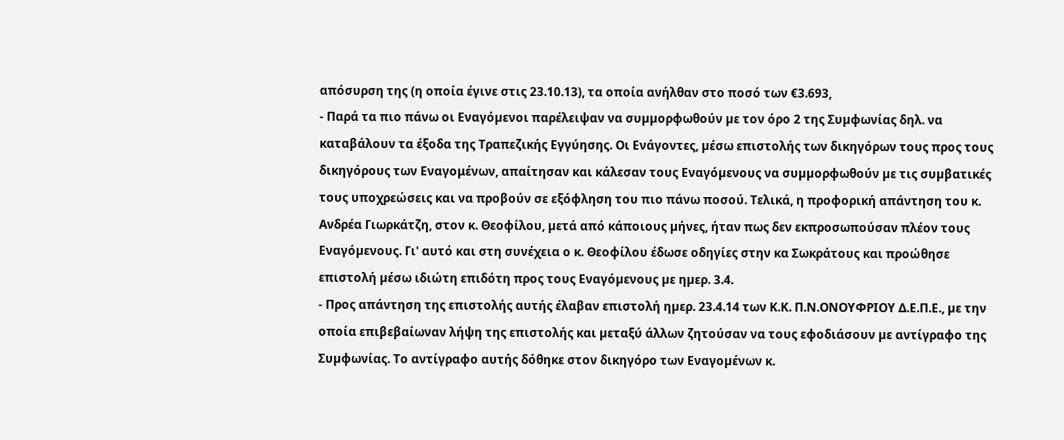απόσυρση της (η οποία έγινε στις 23.10.13), τα οποία ανήλθαν στο ποσό των €3.693,
- Παρά τα πιο πάνω οι Εναγόµενοι παρέλειψαν να συµµορφωθούν µε τον όρο 2 της Συµφωνίας δηλ. να καταβάλουν τα έξοδα της Τραπεζικής Εγγύησης. Οι Ενάγοντες, µέσω επιστολής των δικηγόρων τους προς τους δικηγόρους των Εναγομένων, απαίτησαν και κάλεσαν τους Εναγόµενους να συµµορφωθούν µε τις συµβατικές τους υποχρεώσεις και να προβούν σε εξόφληση του πιο πάνω ποσού. Τελικά, η προφορική απάντηση του κ. Ανδρέα Γιωρκάτζη, στον κ. Θεοφίλου, µετά από κάποιους µήνες, ήταν πως δεν εκπροσωπούσαν πλέον τους Εναγόµενους. Γι' αυτό και στη συνέχεια ο κ. Θεοφίλου έδωσε οδηγίες στην κα Σωκράτους και προώθησε επιστολή µέσω ιδιώτη επιδότη προς τους Εναγόµενους µε ηµερ. 3.4.
- Προς απάντηση της επιστολής αυτής έλαβαν επιστολή ηµερ. 23.4.14 των Κ.Κ. Π.Ν.ΟΝΟΥΦΡΙΟΥ Δ.Ε.Π.Ε., µε την οποία επιβεβαίωναν λήψη της επιστολής και µεταξύ άλλων ζητούσαν να τους εφοδιάσουν µε αντίγραφο της Συµφωνίας. Το αντίγραφο αυτής δόθηκε στον δικηγόρο των Εναγοµένων κ.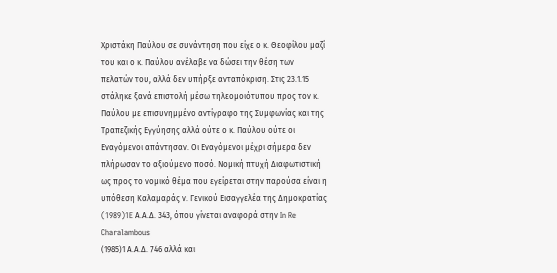Χριστάκη Παύλου σε συνάντηση που είχε ο κ. Θεοφίλου μαζί του και ο κ. Παύλου ανέλαβε να δώσει την θέση των πελατών του, αλλά δεν υπήρξε ανταπόκριση. Στις 23.1.15 στάληκε ξανά επιστολή µέσω τηλεοµοιότυπου προς τον κ. Παύλου µε επισυνηµµένο αντίγραφο της Συµφωνίας και της Τραπεζικής Εγγύησης αλλά ούτε ο κ. Παύλου ούτε οι Εναγόµενοι απάντησαν. Οι Εναγόμενοι μέχρι σήμερα δεν πλήρωσαν το αξιούμενο ποσό. Νομική πτυχή Διαφωτιστική ως προς το νομικό θέμα που εγείρεται στην παρούσα είναι η υπόθεση Καλαμαράς ν. Γενικού Εισαγγελέα της Δημοκρατίας
(1989)1E Α.Α.Δ. 343, όπου γίνεται αναφορά στην In Re Charalambous
(1985)1 Α.Α.Δ. 746 αλλά και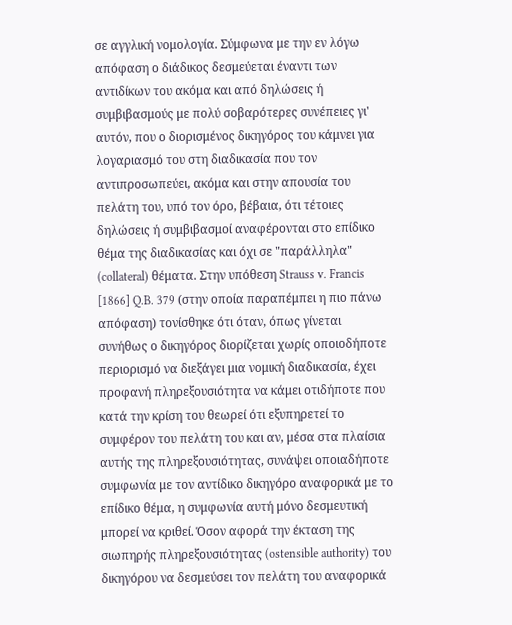σε αγγλική νομολογία. Σύμφωνα με την εν λόγω απόφαση ο διάδικος δεσμεύεται έναντι των αντιδίκων του ακόμα και από δηλώσεις ή συμβιβασμούς με πολύ σοβαρότερες συνέπειες γι' αυτόν, που ο διορισμένος δικηγόρος του κάμνει για λογαριασμό του στη διαδικασία που τον αντιπροσωπεύει, ακόμα και στην απουσία του πελάτη του, υπό τον όρο, βέβαια, ότι τέτοιες δηλώσεις ή συμβιβασμοί αναφέρονται στο επίδικο θέμα της διαδικασίας και όχι σε "παράλληλα" (collateral) θέματα. Στην υπόθεση Strauss v. Francis [1866] Q.B. 379 (στην οποία παραπέμπει η πιο πάνω απόφαση) τονίσθηκε ότι όταν, όπως γίνεται συνήθως ο δικηγόρος διορίζεται χωρίς οποιοδήποτε περιορισμό να διεξάγει μια νομική διαδικασία, έχει προφανή πληρεξουσιότητα να κάμει οτιδήποτε που κατά την κρίση του θεωρεί ότι εξυπηρετεί το συμφέρον του πελάτη του και αν, μέσα στα πλαίσια αυτής της πληρεξουσιότητας, συνάψει οποιαδήποτε συμφωνία με τον αντίδικο δικηγόρο αναφορικά με το επίδικο θέμα, η συμφωνία αυτή μόνο δεσμευτική μπορεί να κριθεί. Όσον αφορά την έκταση της σιωπηρής πληρεξουσιότητας (ostensible authority) του δικηγόρου να δεσμεύσει τον πελάτη του αναφορικά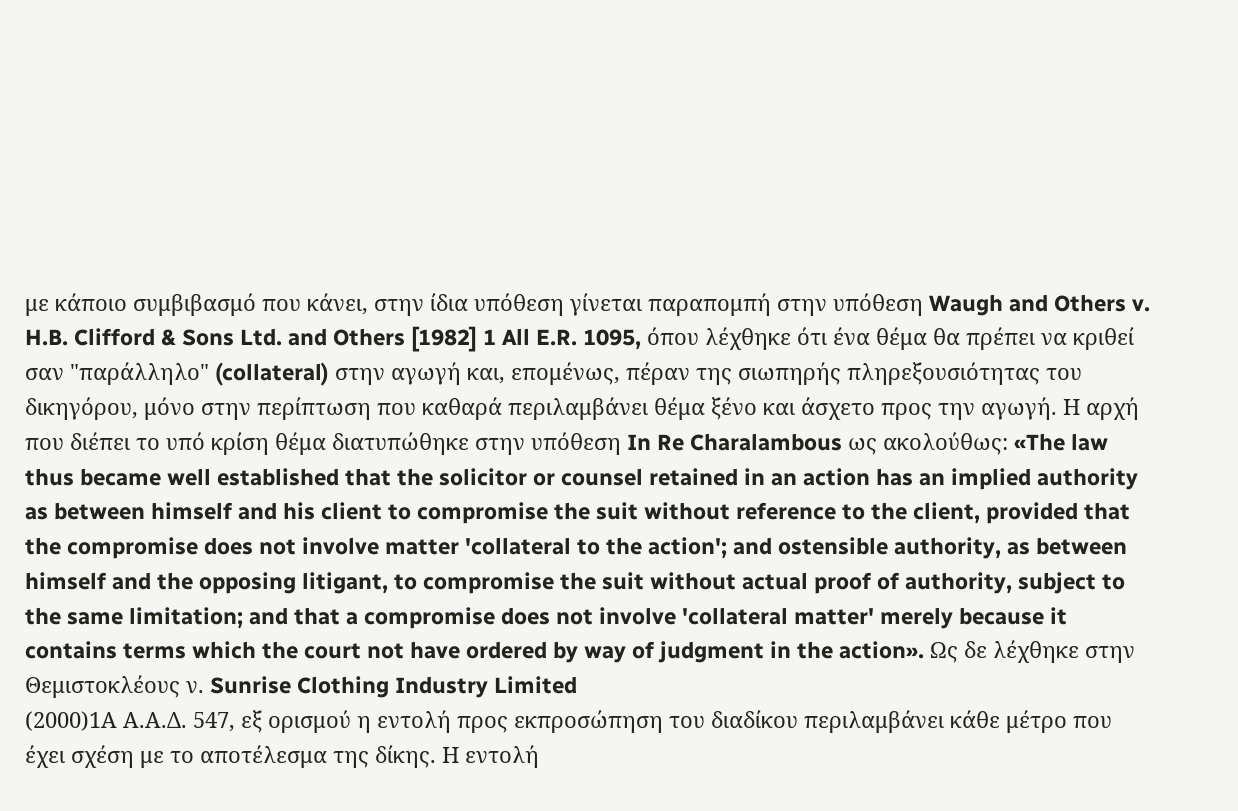με κάποιο συμβιβασμό που κάνει, στην ίδια υπόθεση γίνεται παραπομπή στην υπόθεση Waugh and Others v. H.B. Clifford & Sons Ltd. and Others [1982] 1 All E.R. 1095, όπου λέχθηκε ότι ένα θέμα θα πρέπει να κριθεί σαν "παράλληλο" (collateral) στην αγωγή και, επομένως, πέραν της σιωπηρής πληρεξουσιότητας του δικηγόρου, μόνο στην περίπτωση που καθαρά περιλαμβάνει θέμα ξένο και άσχετο προς την αγωγή. Η αρχή που διέπει το υπό κρίση θέμα διατυπώθηκε στην υπόθεση In Re Charalambous ως ακολούθως: «The law thus became well established that the solicitor or counsel retained in an action has an implied authority as between himself and his client to compromise the suit without reference to the client, provided that the compromise does not involve matter 'collateral to the action'; and ostensible authority, as between himself and the opposing litigant, to compromise the suit without actual proof of authority, subject to the same limitation; and that a compromise does not involve 'collateral matter' merely because it contains terms which the court not have ordered by way of judgment in the action». Ως δε λέχθηκε στην Θεμιστοκλέους ν. Sunrise Clothing Industry Limited
(2000)1Α Α.Α.Δ. 547, εξ ορισμού η εντολή προς εκπροσώπηση του διαδίκου περιλαμβάνει κάθε μέτρο που έχει σχέση με το αποτέλεσμα της δίκης. Η εντολή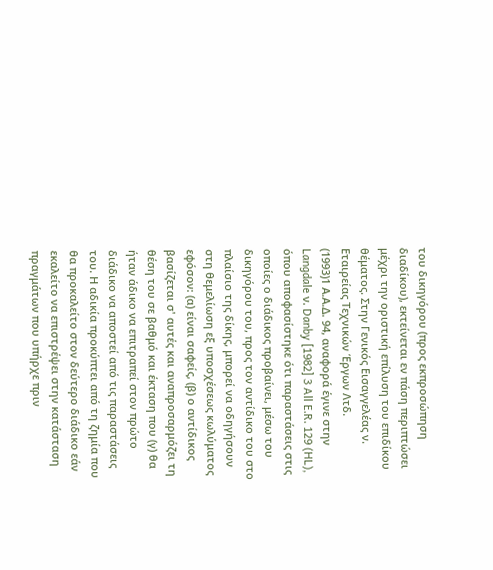του δικηγόρου (προς εκπροσώπηση διαδίκου), εκτείνεται εν πάση περιπτώσει μέχρι την οριστική επίλυση του επιδίκου θέματος. Στην Γενικός Εισαγγελέας ν. Εταιρείας Τεχνικών Έργων Λτδ.
(1993)1 Α.Α.Δ. 94, αναφορά έγινε στην Langdale ν. Danby [1982] 3 All E.R. 129 (HL), όπου αποφασίστηκε ότι παραστάσεις στις οποίες ο διάδικος προβαίνει, μέσω του δικηγόρου του, προς τον αντίδικο του στο πλαίσιο της δίκης, μπορεί να οδηγήσουν στη θεμελίωση εξ υποσχέσεως κωλύματος εφόσον: (α) είναι σαφείς, (β) ο αντίδικος βασίζεται σ' αυτές και αναπροσαρμόζει τη θέση του σε βαθμό και έκταση που (γ) θα ήταν άδικο να επιτραπεί στον πρώτο διάδικο να αποστεί από τις παραστάσεις του. Η αδικία προκύπτει από τη ζημία που θα προκαλείτο στον δεύτερο διάδικο εάν εκαλείτο να επιστρέψει στην κατάσταση πραγμάτων που υπήρχε πριν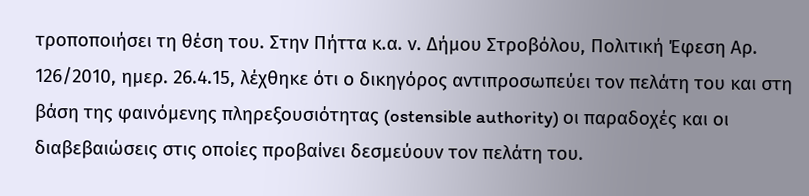τροποποιήσει τη θέση του. Στην Πήττα κ.α. ν. Δήμου Στροβόλου, Πολιτική Έφεση Αρ. 126/2010, ημερ. 26.4.15, λέχθηκε ότι ο δικηγόρος αντιπροσωπεύει τον πελάτη του και στη βάση της φαινόμενης πληρεξουσιότητας (ostensible authority) οι παραδοχές και οι διαβεβαιώσεις στις οποίες προβαίνει δεσμεύουν τον πελάτη του.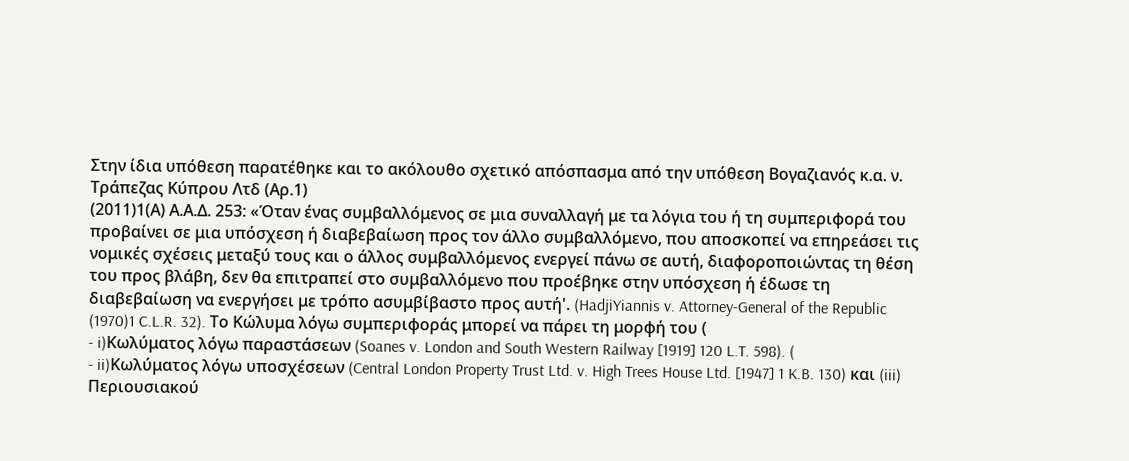Στην ίδια υπόθεση παρατέθηκε και το ακόλουθο σχετικό απόσπασμα από την υπόθεση Βογαζιανός κ.α. ν. Τράπεζας Κύπρου Λτδ (Αρ.1)
(2011)1(Α) Α.Α.Δ. 253: «Όταν ένας συμβαλλόμενος σε μια συναλλαγή με τα λόγια του ή τη συμπεριφορά του προβαίνει σε μια υπόσχεση ή διαβεβαίωση προς τον άλλο συμβαλλόμενο, που αποσκοπεί να επηρεάσει τις νομικές σχέσεις μεταξύ τους και ο άλλος συμβαλλόμενος ενεργεί πάνω σε αυτή, διαφοροποιώντας τη θέση του προς βλάβη, δεν θα επιτραπεί στο συμβαλλόμενο που προέβηκε στην υπόσχεση ή έδωσε τη διαβεβαίωση να ενεργήσει με τρόπο ασυμβίβαστο προς αυτή'. (HadjiYiannis v. Attorney-General of the Republic
(1970)1 C.L.R. 32). Το Κώλυμα λόγω συμπεριφοράς μπορεί να πάρει τη μορφή του (
- i)Κωλύματος λόγω παραστάσεων (Soanes v. London and South Western Railway [1919] 120 L.T. 598). (
- ii)Κωλύματος λόγω υποσχέσεων (Central London Property Trust Ltd. v. High Trees House Ltd. [1947] 1 K.B. 130) και (iii) Περιουσιακού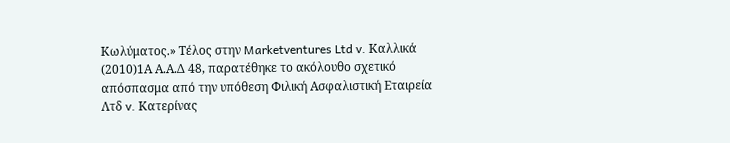Κωλύματος.» Τέλος στην Marketventures Ltd v. Καλλικά
(2010)1Α Α.Α.Δ 48, παρατέθηκε το ακόλουθο σχετικό απόσπασμα από την υπόθεση Φιλική Ασφαλιστική Εταιρεία Λτδ v. Κατερίνας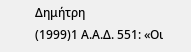Δημήτρη
(1999)1 Α.Α.Δ. 551: «Οι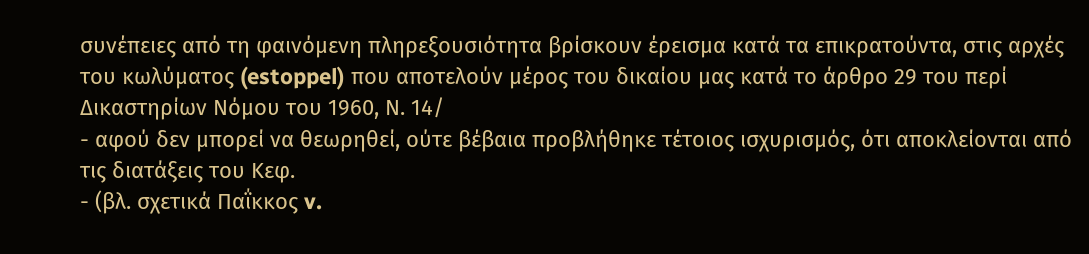συνέπειες από τη φαινόμενη πληρεξουσιότητα βρίσκουν έρεισμα κατά τα επικρατούντα, στις αρχές του κωλύματος (estoppel) που αποτελούν μέρος του δικαίου μας κατά το άρθρο 29 του περί Δικαστηρίων Νόμου του 1960, Ν. 14/
- αφού δεν μπορεί να θεωρηθεί, ούτε βέβαια προβλήθηκε τέτοιος ισχυρισμός, ότι αποκλείονται από τις διατάξεις του Κεφ.
- (βλ. σχετικά Παΐκκος v.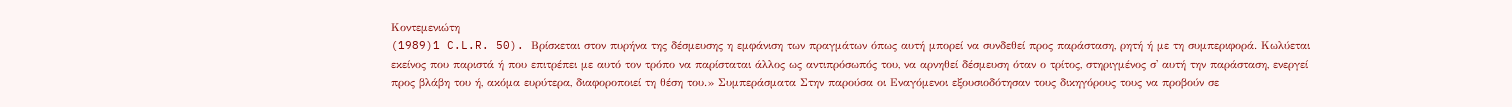Κοντεμενιώτη
(1989)1 C.L.R. 50). Βρίσκεται στον πυρήνα της δέσμευσης η εμφάνιση των πραγμάτων όπως αυτή μπορεί να συνδεθεί προς παράσταση, ρητή ή με τη συμπεριφορά. Κωλύεται εκείνος που παριστά ή που επιτρέπει με αυτό τον τρόπο να παρίσταται άλλος ως αντιπρόσωπός του, να αρνηθεί δέσμευση όταν ο τρίτος, στηριγμένος σ' αυτή την παράσταση, ενεργεί προς βλάβη του ή, ακόμα ευρύτερα, διαφοροποιεί τη θέση του.» Συμπεράσματα Στην παρούσα οι Εναγόμενοι εξουσιοδότησαν τους δικηγόρους τους να προβούν σε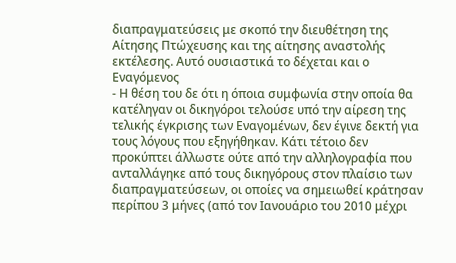διαπραγματεύσεις με σκοπό την διευθέτηση της Αίτησης Πτώχευσης και της αίτησης αναστολής εκτέλεσης. Αυτό ουσιαστικά το δέχεται και ο Εναγόμενος
- Η θέση του δε ότι η όποια συμφωνία στην οποία θα κατέληγαν οι δικηγόροι τελούσε υπό την αίρεση της τελικής έγκρισης των Εναγομένων, δεν έγινε δεκτή για τους λόγους που εξηγήθηκαν. Κάτι τέτοιο δεν προκύπτει άλλωστε ούτε από την αλληλογραφία που ανταλλάγηκε από τους δικηγόρους στον πλαίσιο των διαπραγματεύσεων, οι οποίες να σημειωθεί κράτησαν περίπου 3 μήνες (από τον Ιανουάριο του 2010 μέχρι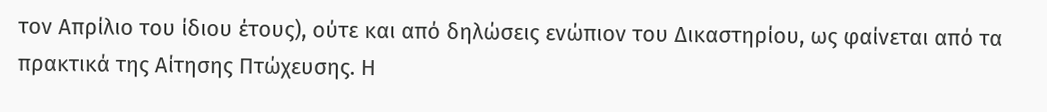τον Απρίλιο του ίδιου έτους), ούτε και από δηλώσεις ενώπιον του Δικαστηρίου, ως φαίνεται από τα πρακτικά της Αίτησης Πτώχευσης. Η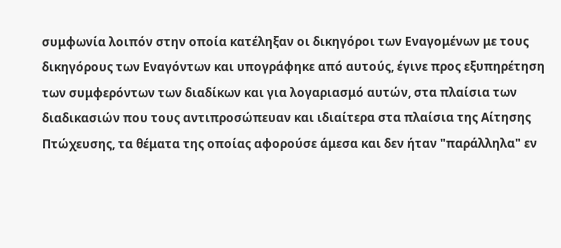συμφωνία λοιπόν στην οποία κατέληξαν οι δικηγόροι των Εναγομένων με τους δικηγόρους των Εναγόντων και υπογράφηκε από αυτούς, έγινε προς εξυπηρέτηση των συμφερόντων των διαδίκων και για λογαριασμό αυτών, στα πλαίσια των διαδικασιών που τους αντιπροσώπευαν και ιδιαίτερα στα πλαίσια της Αίτησης Πτώχευσης, τα θέματα της οποίας αφορούσε άμεσα και δεν ήταν "παράλληλα" εν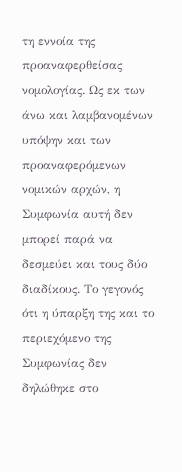τη εννοία της προαναφερθείσας νομολογίας. Ως εκ των άνω και λαμβανομένων υπόψην και των προαναφερόμενων νομικών αρχών, η Συμφωνία αυτή δεν μπορεί παρά να δεσμεύει και τους δύο διαδίκους. Το γεγονός ότι η ύπαρξη της και το περιεχόμενο της Συμφωνίας δεν δηλώθηκε στο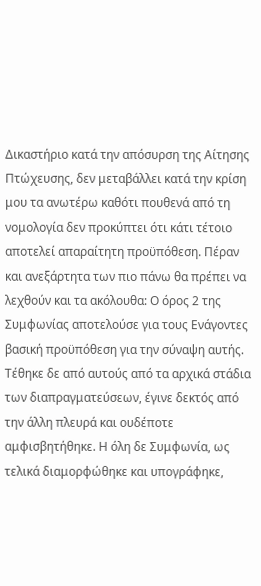Δικαστήριο κατά την απόσυρση της Αίτησης Πτώχευσης, δεν μεταβάλλει κατά την κρίση μου τα ανωτέρω καθότι πουθενά από τη νομολογία δεν προκύπτει ότι κάτι τέτοιο αποτελεί απαραίτητη προϋπόθεση. Πέραν και ανεξάρτητα των πιο πάνω θα πρέπει να λεχθούν και τα ακόλουθα: Ο όρος 2 της Συμφωνίας αποτελούσε για τους Ενάγοντες βασική προϋπόθεση για την σύναψη αυτής. Τέθηκε δε από αυτούς από τα αρχικά στάδια των διαπραγματεύσεων, έγινε δεκτός από την άλλη πλευρά και ουδέποτε αμφισβητήθηκε. Η όλη δε Συμφωνία, ως τελικά διαμορφώθηκε και υπογράφηκε,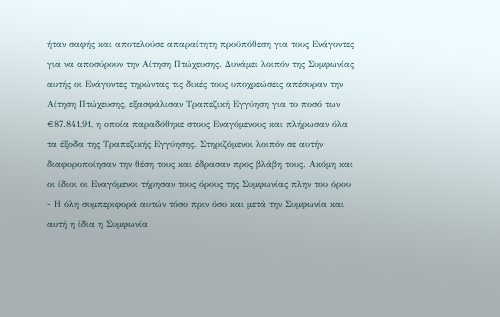ήταν σαφής και αποτελούσε απαραίτητη προϋπόθεση για τους Ενάγοντες για να αποσύρουν την Αίτηση Πτώχευσης. Δυνάμει λοιπόν της Συμφωνίας αυτής οι Ενάγοντες τηρώντας τις δικές τους υποχρεώσεις απέσυραν την Αίτηση Πτώχευσης, εξασφάλισαν Τραπεζική Εγγύηση για το ποσό των €87.841,91, η οποία παραδόθηκε στους Εναγόμενους και πλήρωσαν όλα τα έξοδα της Τραπεζικής Εγγύησης. Στηριζόμενοι λοιπόν σε αυτήν διαφοροποίησαν την θέση τους και έδρασαν προς βλάβη τους. Ακόμη και οι ίδιοι οι Εναγόμενοι τήρησαν τους όρους της Συμφωνίας πλην του όρου
- Η όλη συμπεριφορά αυτών τόσο πριν όσο και μετά την Συμφωνία και αυτή η ίδια η Συμφωνία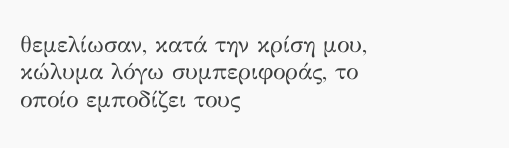θεμελίωσαν, κατά την κρίση μου, κώλυμα λόγω συμπεριφοράς, το οποίο εμποδίζει τους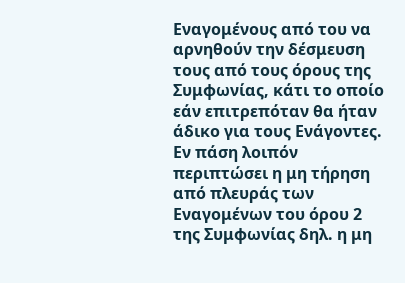Εναγομένους από του να αρνηθούν την δέσμευση τους από τους όρους της Συμφωνίας, κάτι το οποίο εάν επιτρεπόταν θα ήταν άδικο για τους Ενάγοντες. Εν πάση λοιπόν περιπτώσει η μη τήρηση από πλευράς των Εναγομένων του όρου 2 της Συμφωνίας δηλ. η μη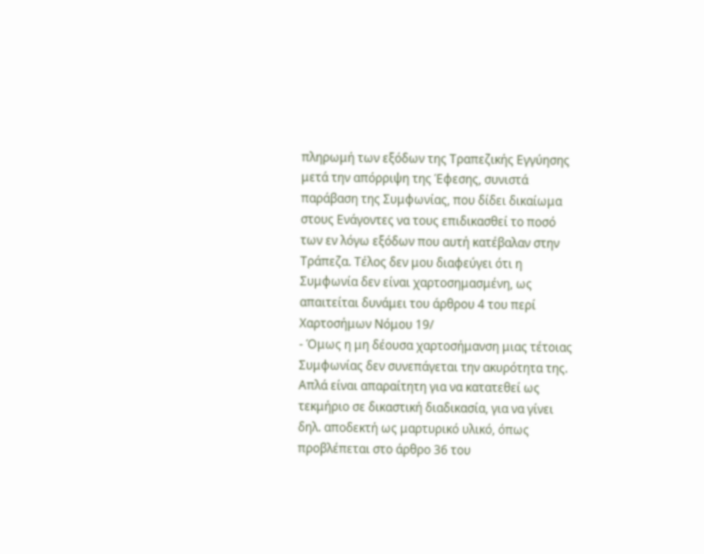πληρωμή των εξόδων της Τραπεζικής Εγγύησης μετά την απόρριψη της Έφεσης, συνιστά παράβαση της Συμφωνίας, που δίδει δικαίωμα στους Ενάγοντες να τους επιδικασθεί το ποσό των εν λόγω εξόδων που αυτή κατέβαλαν στην Τράπεζα. Τέλος δεν μου διαφεύγει ότι η Συμφωνία δεν είναι χαρτοσημασμένη, ως απαιτείται δυνάμει του άρθρου 4 του περί Χαρτοσήμων Νόμου 19/
- Όμως η μη δέουσα χαρτοσήμανση μιας τέτοιας Συμφωνίας δεν συνεπάγεται την ακυρότητα της. Απλά είναι απαραίτητη για να κατατεθεί ως τεκμήριο σε δικαστική διαδικασία, για να γίνει δηλ. αποδεκτή ως μαρτυρικό υλικό, όπως προβλέπεται στο άρθρο 36 του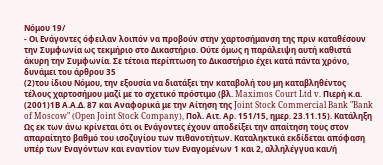Νόμου 19/
- Οι Ενάγοντες όφειλαν λοιπόν να προβούν στην χαρτοσήμανση της πριν καταθέσουν την Συμφωνία ως τεκμήριο στο Δικαστήριο. Ούτε όμως η παράλειψη αυτή καθιστά άκυρη την Συμφωνία. Σε τέτοια περίπτωση το Δικαστήριο έχει κατά πάντα χρόνο, δυνάμει του άρθρου 35
(2)του ίδιου Νόμου, την εξουσία να διατάξει την καταβολή του µη καταβληθέντος τέλους χαρτοσήµου μαζί με το σχετικό πρόστιμο (βλ. Maximos Court Ltd v. Πιερή κ.α.
(2001)1Β Α.Α.Δ. 87 και Αναφορικά με την Αίτηση της Joint Stock Commercial Bank "Bank of Moscow" (Open Joint Stock Company), Πολ. Αιτ. Αρ. 151/15, ημερ. 23.11.15). Κατάληξη Ως εκ των άνω κρίνεται ότι οι Ενάγοντες έχουν αποδείξει την απαίτηση τους στον απαραίτητο βαθμό του ισοζυγίου των πιθανοτήτων. Καταληκτικά εκδίδεται απόφαση υπέρ των Εναγόντων και εναντίον των Εναγομένων 1 και 2, αλληλέγγυα και/ή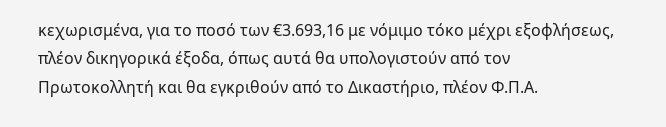κεχωρισμένα, για το ποσό των €3.693,16 με νόμιμο τόκο μέχρι εξοφλήσεως, πλέον δικηγορικά έξοδα, όπως αυτά θα υπολογιστούν από τον Πρωτοκολλητή και θα εγκριθούν από το Δικαστήριο, πλέον Φ.Π.Α.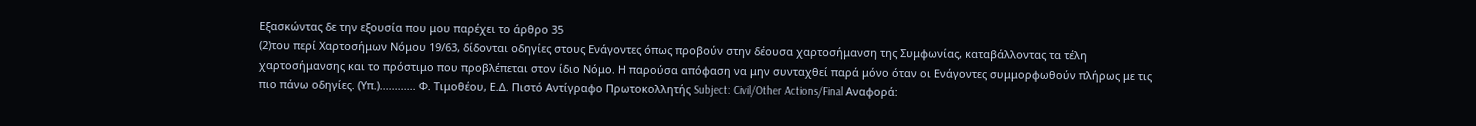Εξασκώντας δε την εξουσία που μου παρέχει το άρθρο 35
(2)του περί Χαρτοσήμων Νόμου 19/63, δίδονται οδηγίες στους Ενάγοντες όπως προβούν στην δέουσα χαρτοσήμανση της Συμφωνίας, καταβάλλοντας τα τέλη χαρτοσήμανσης και το πρόστιμο που προβλέπεται στον ίδιο Νόμο. Η παρούσα απόφαση να μην συνταχθεί παρά μόνο όταν οι Ενάγοντες συμμορφωθούν πλήρως με τις πιο πάνω οδηγίες. (Υπ.)............ Φ. Τιμοθέου, Ε.Δ. Πιστό Αντίγραφο Πρωτοκολλητής Subject: Civil/Other Actions/Final Αναφορά: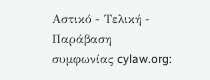Αστικό - Τελική - Παράβαση συμφωνίας cylaw.org: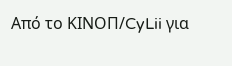Από το ΚΙΝOΠ/CyLii για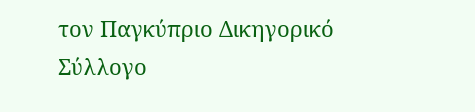τον Παγκύπριο Δικηγορικό Σύλλογο